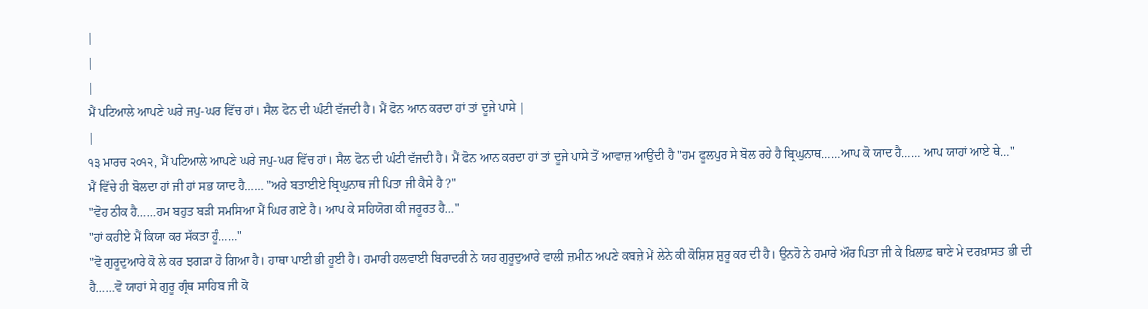|
|
|
ਮੈਂ ਪਟਿਆਲੇ ਆਪਣੇ ਘਰੇ ਜਪੁ-ਘਰ ਵਿੱਚ ਹਾਂ। ਸੈਲ ਫੋਨ ਦੀ ਘੰਟੀ ਵੱਜਦੀ ਹੈ। ਮੈਂ ਫੋਨ ਆਨ ਕਰਦਾ ਹਾਂ ਤਾਂ ਦੂਜੇ ਪਾਸੇ |
|
੧੩ ਮਾਰਚ ੨੦੧੨, ਮੈਂ ਪਟਿਆਲੇ ਆਪਣੇ ਘਰੇ ਜਪੁ-ਘਰ ਵਿੱਚ ਹਾਂ। ਸੈਲ ਫੋਨ ਦੀ ਘੰਟੀ ਵੱਜਦੀ ਹੈ। ਮੈਂ ਫੋਨ ਆਨ ਕਰਦਾ ਹਾਂ ਤਾਂ ਦੂਜੇ ਪਾਸੇ ਤੋਂ ਆਵਾਜ਼ ਆਉਂਦੀ ਹੈ "ਹਮ ਫੂਲਪੁਰ ਸੇ ਬੋਲ ਰਹੇ ਹੈ ਬ੍ਰਿਘੁਨਾਥ……ਆਪ ਕੋ ਯਾਦ ਹੈ…… ਆਪ ਯਾਹਾਂ ਆਏ ਥੇ…"
ਮੈਂ ਵਿੱਚੇ ਹੀ ਬੋਲਦਾ ਹਾਂ ਜੀ ਹਾਂ ਸਭ ਯਾਦ ਹੈ…… "ਅਰੇ ਬਤਾਈਏ ਬ੍ਰਿਘੁਨਾਥ ਜੀ ਪਿਤਾ ਜੀ ਕੈਸੇ ਹੈ ?"
"ਵੋਹ ਠੀਕ ਹੈ……ਹਮ ਬਹੁਤ ਬੜੀ ਸਮਸਿਆ ਮੈਂ ਘਿਰ ਗਏ ਹੈ। ਆਪ ਕੇ ਸਹਿਯੋਗ ਕੀ ਜਰੂਰਤ ਹੈ…"
"ਹਾਂ ਕਹੀਏ ਮੈਂ ਕਿਯਾ ਕਰ ਸੱਕਤਾ ਹੂੰ……"
"ਵੋ ਗੁਰੂਦੁਆਰੇ ਕੋ ਲੇ ਕਰ ਝਗੜਾ ਹੋ ਗਿਆ ਹੈ। ਹਾਥਾ ਪਾਈ ਭੀ ਹੂਈ ਹੈ। ਹਮਾਰੀ ਹਲਵਾਈ ਬਿਰਾਦਰੀ ਨੇ ਯਹ ਗੁਰੂਦੁਆਰੇ ਵਾਲੀ ਜ਼ਮੀਨ ਅਪਣੇ ਕਬਜ਼ੇ ਮੇਂ ਲੇਨੇ ਕੀ ਕੋਸ਼ਿਸ਼ ਸ਼ੁਰੂ ਕਰ ਦੀ ਹੈ। ਉਨਹੋ ਨੇ ਹਮਾਰੇ ਔਰ ਪਿਤਾ ਜੀ ਕੇ ਖ਼ਿਲਾਫ਼ ਥਾਣੇ ਮੇ ਦਰਖ਼ਾਸਤ ਭੀ ਦੀ ਹੈ……ਵੋ ਯਾਹਾਂ ਸੇ ਗੁਰੂ ਗ੍ਰੰਥ ਸਾਹਿਬ ਜੀ ਕੋ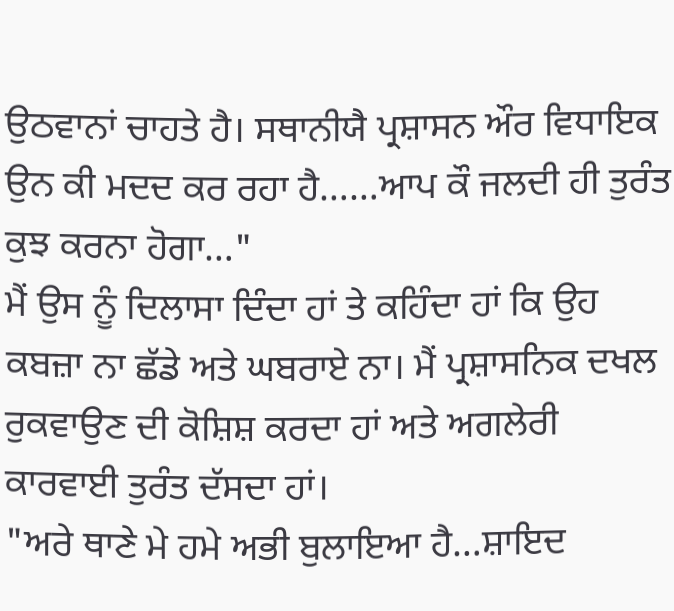ਉਠਵਾਨਾਂ ਚਾਹਤੇ ਹੈ। ਸਥਾਨੀਯੈ ਪ੍ਰਸ਼ਾਸਨ ਔਰ ਵਿਧਾਇਕ ਉਨ ਕੀ ਮਦਦ ਕਰ ਰਹਾ ਹੈ……ਆਪ ਕੌ ਜਲਦੀ ਹੀ ਤੁਰੰਤ ਕੁਝ ਕਰਨਾ ਹੋਗਾ…"
ਮੈਂ ਉਸ ਨੂੰ ਦਿਲਾਸਾ ਦਿੰਦਾ ਹਾਂ ਤੇ ਕਹਿੰਦਾ ਹਾਂ ਕਿ ਉਹ ਕਬਜ਼ਾ ਨਾ ਛੱਡੇ ਅਤੇ ਘਬਰਾਏ ਨਾ। ਮੈਂ ਪ੍ਰਸ਼ਾਸਨਿਕ ਦਖਲ ਰੁਕਵਾਉਣ ਦੀ ਕੋਸ਼ਿਸ਼ ਕਰਦਾ ਹਾਂ ਅਤੇ ਅਗਲੇਰੀ ਕਾਰਵਾਈ ਤੁਰੰਤ ਦੱਸਦਾ ਹਾਂ।
"ਅਰੇ ਥਾਣੇ ਮੇ ਹਮੇ ਅਭੀ ਬੁਲਾਇਆ ਹੈ…ਸ਼ਾਇਦ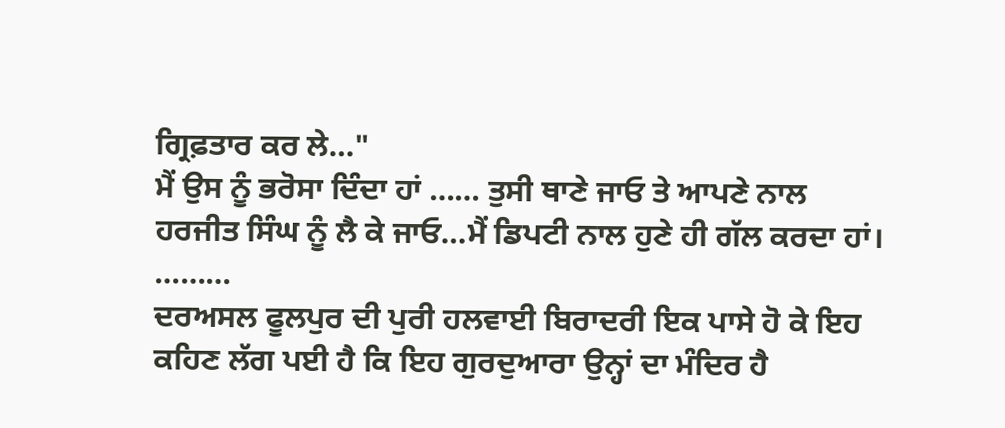ਗ੍ਰਿਫ਼ਤਾਰ ਕਰ ਲੇ…"
ਮੈਂ ਉਸ ਨੂੰ ਭਰੋਸਾ ਦਿੰਦਾ ਹਾਂ …… ਤੁਸੀ ਥਾਣੇ ਜਾਓ ਤੇ ਆਪਣੇ ਨਾਲ ਹਰਜੀਤ ਸਿੰਘ ਨੂੰ ਲੈ ਕੇ ਜਾਓ…ਮੈਂ ਡਿਪਟੀ ਨਾਲ ਹੁਣੇ ਹੀ ਗੱਲ ਕਰਦਾ ਹਾਂ।
………
ਦਰਅਸਲ ਫੂਲਪੁਰ ਦੀ ਪੁਰੀ ਹਲਵਾਈ ਬਿਰਾਦਰੀ ਇਕ ਪਾਸੇ ਹੋ ਕੇ ਇਹ ਕਹਿਣ ਲੱਗ ਪਈ ਹੈ ਕਿ ਇਹ ਗੁਰਦੁਆਰਾ ਉਨ੍ਹਾਂ ਦਾ ਮੰਦਿਰ ਹੈ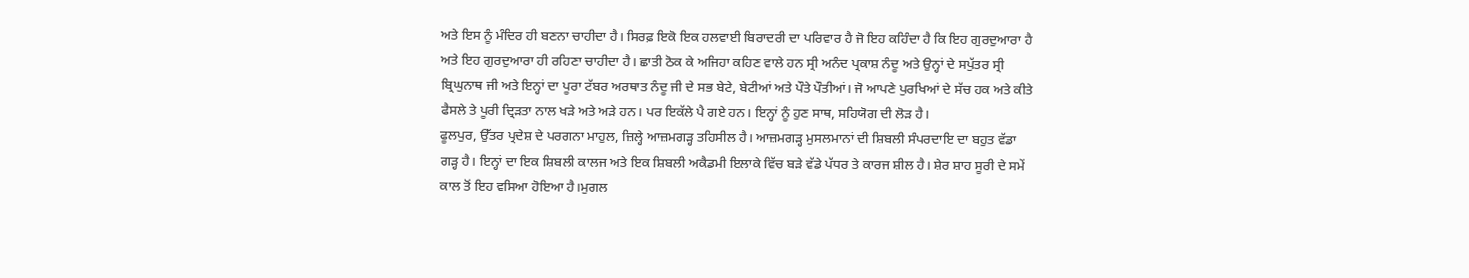ਅਤੇ ਇਸ ਨੂੰ ਮੰਦਿਰ ਹੀ ਬਣਨਾ ਚਾਹੀਦਾ ਹੈ। ਸਿਰਫ਼ ਇਕੋ ਇਕ ਹਲਵਾਈ ਬਿਰਾਦਰੀ ਦਾ ਪਰਿਵਾਰ ਹੈ ਜੋ ਇਹ ਕਹਿੰਦਾ ਹੈ ਕਿ ਇਹ ਗੁਰਦੁਆਰਾ ਹੈ ਅਤੇ ਇਹ ਗੁਰਦੁਆਰਾ ਹੀ ਰਹਿਣਾ ਚਾਹੀਦਾ ਹੈ। ਛਾਤੀ ਠੋਕ ਕੇ ਅਜਿਹਾ ਕਹਿਣ ਵਾਲੇ ਹਨ ਸ੍ਰੀ ਅਨੰਦ ਪ੍ਰਕਾਸ਼ ਨੰਦੂ ਅਤੇ ਉਨ੍ਹਾਂ ਦੇ ਸਪੁੱਤਰ ਸ੍ਰੀ ਬ੍ਰਿਘੁਨਾਥ ਜੀ ਅਤੇ ਇਨ੍ਹਾਂ ਦਾ ਪੂਰਾ ਟੱਬਰ ਅਰਥਾਤ ਨੰਦੂ ਜੀ ਦੇ ਸਭ ਬੇਟੇ, ਬੇਟੀਆਂ ਅਤੇ ਪੌਤੇ ਪੌਤੀਆਂ। ਜੋ ਆਪਣੇ ਪੁਰਖਿਆਂ ਦੇ ਸੱਚ ਹਕ ਅਤੇ ਕੀਤੇ ਫੈਸਲੇ ਤੇ ਪੂਰੀ ਦ੍ਰਿੜਤਾ ਨਾਲ ਖੜੇ ਅਤੇ ਅੜੇ ਹਨ। ਪਰ ਇਕੱਲੇ ਪੈ ਗਏ ਹਨ। ਇਨ੍ਹਾਂ ਨੂੰ ਹੁਣ ਸਾਥ, ਸਹਿਯੋਗ ਦੀ ਲੋੜ ਹੈ।
ਫੂਲਪੁਰ, ਉੱਤਰ ਪ੍ਰਦੇਸ਼ ਦੇ ਪਰਗਨਾ ਮਾਹੁਲ, ਜ਼ਿਲ੍ਹੇ ਆਜ਼ਮਗੜ੍ਹ ਤਹਿਸੀਲ ਹੈ। ਆਜ਼ਮਗੜ੍ਹ ਮੁਸਲਮਾਨਾਂ ਦੀ ਸ਼ਿਬਲੀ ਸੰਪਰਦਾਇ ਦਾ ਬਹੁਤ ਵੱਡਾ ਗੜ੍ਹ ਹੈ। ਇਨ੍ਹਾਂ ਦਾ ਇਕ ਸ਼ਿਬਲੀ ਕਾਲਜ ਅਤੇ ਇਕ ਸ਼ਿਬਲੀ ਅਕੈਡਮੀ ਇਲਾਕੇ ਵਿੱਚ ਬੜੇ ਵੱਡੇ ਪੱਧਰ ਤੇ ਕਾਰਜ ਸ਼ੀਲ ਹੈ। ਸ਼ੇਰ ਸ਼ਾਹ ਸੂਰੀ ਦੇ ਸਮੇਂ ਕਾਲ ਤੋਂ ਇਹ ਵਸਿਆ ਹੋਇਆ ਹੈ।ਮੁਗਲ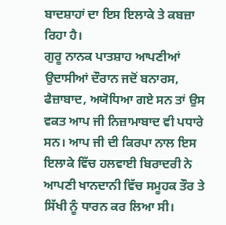ਬਾਦਸ਼ਾਹਾਂ ਦਾ ਇਸ ਇਲਾਕੇ ਤੇ ਕਬਜ਼ਾ ਰਿਹਾ ਹੈ।
ਗੁਰੂ ਨਾਨਕ ਪਾਤਸ਼ਾਹ ਆਪਣੀਆਂ ਉਦਾਸੀਆਂ ਦੌਰਾਨ ਜਦੋਂ ਬਨਾਰਸ, ਫੈਜ਼ਾਬਾਦ, ਅਯੋਧਿਆ ਗਏ ਸਨ ਤਾਂ ਉਸ ਵਕਤ ਆਪ ਜੀ ਨਿਜ਼ਾਮਾਬਾਦ ਵੀ ਪਧਾਰੇ ਸਨ। ਆਪ ਜੀ ਦੀ ਕਿਰਪਾ ਨਾਲ ਇਸ ਇਲਾਕੇ ਵਿੱਚ ਹਲਵਾਈ ਬਿਰਾਦਰੀ ਨੇ ਆਪਣੀ ਖਾਨਦਾਨੀ ਵਿੱਚ ਸਮੂਹਕ ਤੌਰ ਤੇ ਸਿੱਖੀ ਨੂੰ ਧਾਰਨ ਕਰ ਲਿਆ ਸੀ।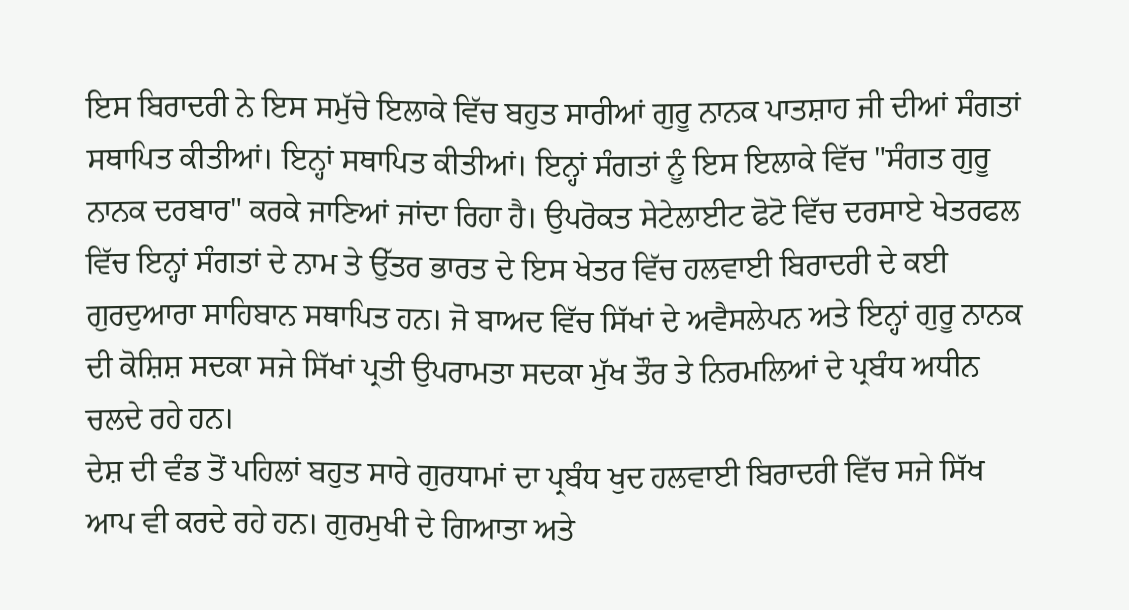ਇਸ ਬਿਰਾਦਰੀ ਨੇ ਇਸ ਸਮੁੱਚੇ ਇਲਾਕੇ ਵਿੱਚ ਬਹੁਤ ਸਾਰੀਆਂ ਗੁਰੂ ਨਾਨਕ ਪਾਤਸ਼ਾਹ ਜੀ ਦੀਆਂ ਸੰਗਤਾਂ ਸਥਾਪਿਤ ਕੀਤੀਆਂ। ਇਨ੍ਹਾਂ ਸਥਾਪਿਤ ਕੀਤੀਆਂ। ਇਨ੍ਹਾਂ ਸੰਗਤਾਂ ਨੂੰ ਇਸ ਇਲਾਕੇ ਵਿੱਚ "ਸੰਗਤ ਗੁਰੂ ਨਾਨਕ ਦਰਬਾਰ" ਕਰਕੇ ਜਾਣਿਆਂ ਜਾਂਦਾ ਰਿਹਾ ਹੈ। ਉਪਰੋਕਤ ਸੇਟੇਲਾਈਟ ਫੋਟੋ ਵਿੱਚ ਦਰਸਾਏ ਖੇਤਰਫਲ ਵਿੱਚ ਇਨ੍ਹਾਂ ਸੰਗਤਾਂ ਦੇ ਨਾਮ ਤੇ ਉੱਤਰ ਭਾਰਤ ਦੇ ਇਸ ਖੇਤਰ ਵਿੱਚ ਹਲਵਾਈ ਬਿਰਾਦਰੀ ਦੇ ਕਈ ਗੁਰਦੁਆਰਾ ਸਾਹਿਬਾਨ ਸਥਾਪਿਤ ਹਨ। ਜੋ ਬਾਅਦ ਵਿੱਚ ਸਿੱਖਾਂ ਦੇ ਅਵੈਸਲੇਪਨ ਅਤੇ ਇਨ੍ਹਾਂ ਗੁਰੂ ਨਾਨਕ ਦੀ ਕੋਸ਼ਿਸ਼ ਸਦਕਾ ਸਜੇ ਸਿੱਖਾਂ ਪ੍ਰਤੀ ਉਪਰਾਮਤਾ ਸਦਕਾ ਮੁੱਖ ਤੌਰ ਤੇ ਨਿਰਮਲਿਆਂ ਦੇ ਪ੍ਰਬੰਧ ਅਧੀਨ ਚਲਦੇ ਰਹੇ ਹਨ।
ਦੇਸ਼ ਦੀ ਵੰਡ ਤੋਂ ਪਹਿਲਾਂ ਬਹੁਤ ਸਾਰੇ ਗੁਰਧਾਮਾਂ ਦਾ ਪ੍ਰਬੰਧ ਖੁਦ ਹਲਵਾਈ ਬਿਰਾਦਰੀ ਵਿੱਚ ਸਜੇ ਸਿੱਖ ਆਪ ਵੀ ਕਰਦੇ ਰਹੇ ਹਨ। ਗੁਰਮੁਖੀ ਦੇ ਗਿਆਤਾ ਅਤੇ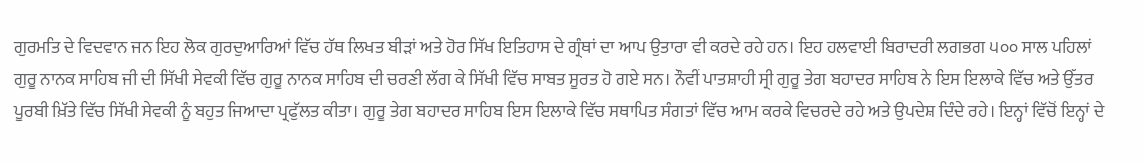ਗੁਰਮਤਿ ਦੇ ਵਿਦਵਾਨ ਜਨ ਇਹ ਲੋਕ ਗੁਰਦੁਆਰਿਆਂ ਵਿੱਚ ਹੱਥ ਲਿਖਤ ਬੀੜਾਂ ਅਤੇ ਹੋਰ ਸਿੱਖ ਇਤਿਹਾਸ ਦੇ ਗ੍ਰੰਥਾਂ ਦਾ ਆਪ ਉਤਾਰਾ ਵੀ ਕਰਦੇ ਰਹੇ ਹਨ। ਇਹ ਹਲਵਾਈ ਬਿਰਾਦਰੀ ਲਗਭਗ ੫੦੦ ਸਾਲ ਪਹਿਲਾਂ ਗੁਰੂ ਨਾਨਕ ਸਾਹਿਬ ਜੀ ਦੀ ਸਿੱਖੀ ਸੇਵਕੀ ਵਿੱਚ ਗੁਰੂ ਨਾਨਕ ਸਾਹਿਬ ਦੀ ਚਰਣੀ ਲੱਗ ਕੇ ਸਿੱਖੀ ਵਿੱਚ ਸਾਬਤ ਸੂਰਤ ਹੋ ਗਏ ਸਨ। ਨੌਵੀਂ ਪਾਤਸ਼ਾਹੀ ਸ੍ਰੀ ਗੁਰੂ ਤੇਗ ਬਹਾਦਰ ਸਾਹਿਬ ਨੇ ਇਸ ਇਲਾਕੇ ਵਿੱਚ ਅਤੇ ਉੱਤਰ ਪੂਰਬੀ ਖ਼ਿੱਤੇ ਵਿੱਚ ਸਿੱਖੀ ਸੇਵਕੀ ਨੂੰ ਬਹੁਤ ਜਿਆਦਾ ਪ੍ਰਫੁੱਲਤ ਕੀਤਾ। ਗੁਰੂ ਤੇਗ ਬਹਾਦਰ ਸਾਹਿਬ ਇਸ ਇਲਾਕੇ ਵਿੱਚ ਸਥਾਪਿਤ ਸੰਗਤਾਂ ਵਿੱਚ ਆਮ ਕਰਕੇ ਵਿਚਰਦੇ ਰਹੇ ਅਤੇ ਉਪਦੇਸ਼ ਦਿੰਦੇ ਰਹੇ। ਇਨ੍ਹਾਂ ਵਿੱਚੋਂ ਇਨ੍ਹਾਂ ਦੇ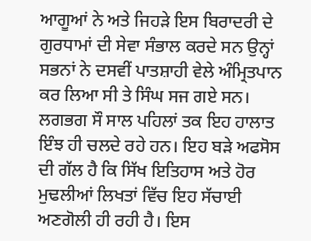ਆਗੂਆਂ ਨੇ ਅਤੇ ਜਿਹੜੇ ਇਸ ਬਿਰਾਦਰੀ ਦੇ ਗੁਰਧਾਮਾਂ ਦੀ ਸੇਵਾ ਸੰਭਾਲ ਕਰਦੇ ਸਨ ਉਨ੍ਹਾਂ ਸਭਨਾਂ ਨੇ ਦਸਵੀਂ ਪਾਤਸ਼ਾਹੀ ਵੇਲੇ ਅੰਮ੍ਰਿਤਪਾਨ ਕਰ ਲਿਆ ਸੀ ਤੇ ਸਿੰਘ ਸਜ ਗਏ ਸਨ। ਲਗਭਗ ਸੌ ਸਾਲ ਪਹਿਲਾਂ ਤਕ ਇਹ ਹਾਲਾਤ ਇੰਝ ਹੀ ਚਲਦੇ ਰਹੇ ਹਨ। ਇਹ ਬੜੇ ਅਫਸੋਸ ਦੀ ਗੱਲ ਹੈ ਕਿ ਸਿੱਖ ਇਤਿਹਾਸ ਅਤੇ ਹੋਰ ਮੁਢਲੀਆਂ ਲਿਖਤਾਂ ਵਿੱਚ ਇਹ ਸੱਚਾਈ ਅਣਗੋਲੀ ਹੀ ਰਹੀ ਹੈ। ਇਸ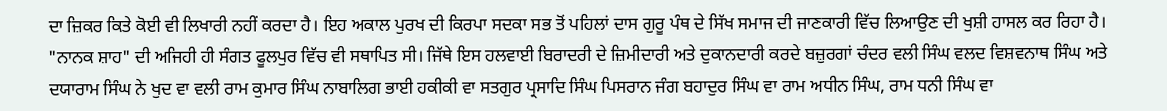ਦਾ ਜ਼ਿਕਰ ਕਿਤੇ ਕੋਈ ਵੀ ਲਿਖਾਰੀ ਨਹੀਂ ਕਰਦਾ ਹੈ। ਇਹ ਅਕਾਲ ਪੁਰਖ ਦੀ ਕਿਰਪਾ ਸਦਕਾ ਸਭ ਤੋਂ ਪਹਿਲਾਂ ਦਾਸ ਗੁਰੂ ਪੰਥ ਦੇ ਸਿੱਖ ਸਮਾਜ ਦੀ ਜਾਣਕਾਰੀ ਵਿੱਚ ਲਿਆਉਣ ਦੀ ਖੁਸ਼ੀ ਹਾਸਲ ਕਰ ਰਿਹਾ ਹੈ।
"ਨਾਨਕ ਸ਼ਾਹ" ਦੀ ਅਜਿਹੀ ਹੀ ਸੰਗਤ ਫੂਲਪੁਰ ਵਿੱਚ ਵੀ ਸਥਾਪਿਤ ਸੀ। ਜਿੱਥੇ ਇਸ ਹਲਵਾਈ ਬਿਰਾਦਰੀ ਦੇ ਜ਼ਿਮੀਦਾਰੀ ਅਤੇ ਦੁਕਾਨਦਾਰੀ ਕਰਦੇ ਬਜ਼ੁਰਗਾਂ ਚੰਦਰ ਵਲੀ ਸਿੰਘ ਵਲਦ ਵਿਸ਼ਵਨਾਥ ਸਿੰਘ ਅਤੇ ਦਯਾਰਾਮ ਸਿੰਘ ਨੇ ਖੁਦ ਵਾ ਵਲੀ ਰਾਮ ਕੁਮਾਰ ਸਿੰਘ ਨਾਬਾਲਿਗ ਭਾਈ ਹਕੀਕੀ ਵਾ ਸਤਗੁਰ ਪ੍ਰਸਾਦਿ ਸਿੰਘ ਪਿਸਰਾਨ ਜੰਗ ਬਹਾਦੁਰ ਸਿੰਘ ਵਾ ਰਾਮ ਅਧੀਨ ਸਿੰਘ, ਰਾਮ ਧਨੀ ਸਿੰਘ ਵਾ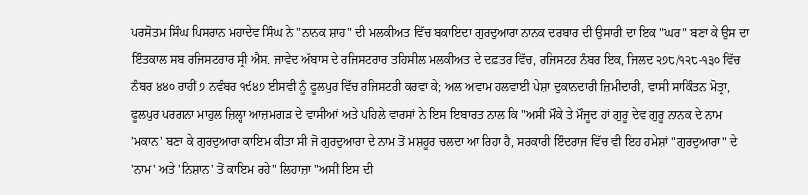ਪਰਸੋਤਮ ਸਿੰਘ ਪਿਸਰਾਨ ਮਹਾਦੇਵ ਸਿੰਘ ਨੇ "ਨਾਨਕ ਸ਼ਾਹ" ਦੀ ਮਲਕੀਅਤ ਵਿੱਚ ਬਕਾਇਦਾ ਗੁਰਦੁਆਰਾ ਨਾਨਕ ਦਰਬਾਰ ਦੀ ਉਸਾਰੀ ਦਾ ਇਕ "ਘਰ" ਬਣਾ ਕੇ ਉਸ ਦਾ ਇੰਤਕਾਲ ਸਬ ਰਜਿਸਟਰਾਰ ਸ੍ਰੀ ਐਸ. ਜਾਵੇਦ ਅੱਬਾਸ ਦੇ ਰਜਿਸਟਰਾਰ ਤਹਿਸੀਲ ਮਲਕੀਅਤ ਦੇ ਦਫ਼ਤਰ ਵਿੱਚ, ਰਜਿਸਟਰ ਨੰਬਰ ਇਕ, ਜਿਲਦ ੨੭੮/੧੨੮-੧੩੦ ਵਿੱਚ ਨੰਬਰ ੪੪੦ ਰਾਹੀਂ ੭ ਨਵੰਬਰ ੧੯੪੭ ਈਸਵੀ ਨੂੰ ਫੂਲਪੁਰ ਵਿੱਚ ਰਜਿਸਟਰੀ ਕਰਵਾ ਕੇ; ਅਲ ਅਵਾਮ ਹਲਵਾਈ ਪੇਸ਼ਾ ਦੁਕਾਨਦਾਰੀ ਜ਼ਿਮੀਦਾਰੀ, ਵਾਸੀ ਸਾਕਿੰਤਨ ਮੋਤ੍ਰਾ, ਫੂਲਪੁਰ ਪਰਗਨਾ ਮਾਹੁਲ ਜ਼ਿਲ੍ਹਾ ਆਜ਼ਮਗੜ ਦੇ ਵਾਸੀਆਂ ਅਤੇ ਪਹਿਲੇ ਵਾਰਸਾਂ ਨੇ ਇਸ ਇਬਾਰਤ ਨਾਲ ਕਿ "ਅਸੀਂ ਮੌਕੇ ਤੇ ਮੌਜੂਦ ਹਾਂ ਗੁਰੂ ਦੇਵ ਗੁਰੂ ਨਾਨਕ ਦੇ ਨਾਮ 'ਮਕਾਨ' ਬਣਾ ਕੇ ਗੁਰਦੁਆਰਾ ਕਾਇਮ ਕੀਤਾ ਸੀ ਜੋ ਗੁਰਦੁਆਰਾ ਦੇ ਨਾਮ ਤੋਂ ਮਸ਼ਹੂਰ ਚਲਦਾ ਆ ਰਿਹਾ ਹੈ, ਸਰਕਾਰੀ ਇੰਦਰਾਜ ਵਿੱਚ ਵੀ ਇਹ ਹਮੇਸ਼ਾਂ "ਗੁਰਦੁਆਰਾ" ਦੇ 'ਨਾਮ' ਅਤੇ 'ਨਿਸ਼ਾਨ' ਤੋਂ ਕਾਇਮ ਰਹੇ" ਲਿਹਾਜ਼ਾ "ਅਸੀਂ ਇਸ ਦੀ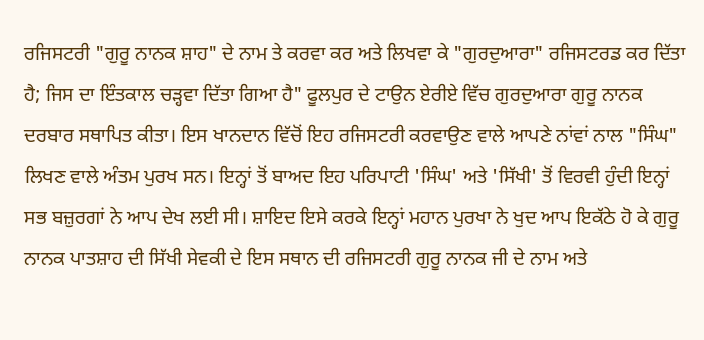ਰਜਿਸਟਰੀ "ਗੁਰੂ ਨਾਨਕ ਸ਼ਾਹ" ਦੇ ਨਾਮ ਤੇ ਕਰਵਾ ਕਰ ਅਤੇ ਲਿਖਵਾ ਕੇ "ਗੁਰਦੁਆਰਾ" ਰਜਿਸਟਰਡ ਕਰ ਦਿੱਤਾ ਹੈ; ਜਿਸ ਦਾ ਇੰਤਕਾਲ ਚੜ੍ਹਵਾ ਦਿੱਤਾ ਗਿਆ ਹੈ" ਫੂਲਪੁਰ ਦੇ ਟਾਉਨ ਏਰੀਏ ਵਿੱਚ ਗੁਰਦੁਆਰਾ ਗੁਰੂ ਨਾਨਕ ਦਰਬਾਰ ਸਥਾਪਿਤ ਕੀਤਾ। ਇਸ ਖਾਨਦਾਨ ਵਿੱਚੋਂ ਇਹ ਰਜਿਸਟਰੀ ਕਰਵਾਉਣ ਵਾਲੇ ਆਪਣੇ ਨਾਂਵਾਂ ਨਾਲ "ਸਿੰਘ" ਲਿਖਣ ਵਾਲੇ ਅੰਤਮ ਪੁਰਖ ਸਨ। ਇਨ੍ਹਾਂ ਤੋਂ ਬਾਅਦ ਇਹ ਪਰਿਪਾਟੀ 'ਸਿੰਘ' ਅਤੇ 'ਸਿੱਖੀ' ਤੋਂ ਵਿਰਵੀ ਹੁੰਦੀ ਇਨ੍ਹਾਂ ਸਭ ਬਜ਼ੁਰਗਾਂ ਨੇ ਆਪ ਦੇਖ ਲਈ ਸੀ। ਸ਼ਾਇਦ ਇਸੇ ਕਰਕੇ ਇਨ੍ਹਾਂ ਮਹਾਨ ਪੁਰਖਾ ਨੇ ਖੁਦ ਆਪ ਇਕੱਠੇ ਹੋ ਕੇ ਗੁਰੂ ਨਾਨਕ ਪਾਤਸ਼ਾਹ ਦੀ ਸਿੱਖੀ ਸੇਵਕੀ ਦੇ ਇਸ ਸਥਾਨ ਦੀ ਰਜਿਸਟਰੀ ਗੁਰੂ ਨਾਨਕ ਜੀ ਦੇ ਨਾਮ ਅਤੇ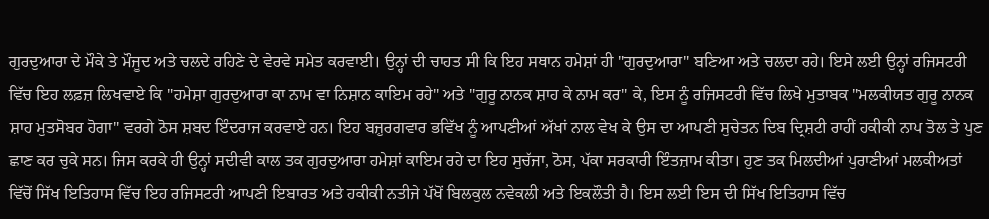ਗੁਰਦੁਆਰਾ ਦੇ ਮੌਕੇ ਤੇ ਮੌਜੂਦ ਅਤੇ ਚਲਦੇ ਰਹਿਣੇ ਦੇ ਵੇਰਵੇ ਸਮੇਤ ਕਰਵਾਈ। ਉਨ੍ਹਾਂ ਦੀ ਚਾਹਤ ਸੀ ਕਿ ਇਹ ਸਥਾਨ ਹਮੇਸ਼ਾਂ ਹੀ "ਗੁਰਦੁਆਰਾ" ਬਣਿਆ ਅਤੇ ਚਲਦਾ ਰਹੇ। ਇਸੇ ਲਈ ਉਨ੍ਹਾਂ ਰਜਿਸਟਰੀ ਵਿੱਚ ਇਹ ਲਫ਼ਜ਼ ਲਿਖਵਾਏ ਕਿ "ਹਮੇਸ਼ਾ ਗੁਰਦੁਆਰਾ ਕਾ ਨਾਮ ਵਾ ਨਿਸ਼ਾਨ ਕਾਇਮ ਰਹੇ" ਅਤੇ "ਗੁਰੂ ਨਾਨਕ ਸ਼ਾਹ ਕੇ ਨਾਮ ਕਰ" ਕੇ, ਇਸ ਨੂੰ ਰਜਿਸਟਰੀ ਵਿੱਚ ਲਿਖੇ ਮੁਤਾਬਕ "ਮਲਕੀਯਤ ਗੁਰੂ ਨਾਨਕ ਸ਼ਾਹ ਮੁਤਸੋਬਰ ਹੋਗਾ" ਵਰਗੇ ਠੋਸ ਸ਼ਬਦ ਇੰਦਰਾਜ ਕਰਵਾਏ ਹਨ। ਇਹ ਬਜ਼ੁਰਗਵਾਰ ਭਵਿੱਖ ਨੂੰ ਆਪਣੀਆਂ ਅੱਖਾਂ ਨਾਲ ਵੇਖ ਕੇ ਉਸ ਦਾ ਆਪਣੀ ਸੁਚੇਤਨ ਦਿਬ ਦ੍ਰਿਸ਼ਟੀ ਰਾਹੀਂ ਹਕੀਕੀ ਨਾਪ ਤੋਲ ਤੇ ਪੁਣ ਛਾਣ ਕਰ ਚੁਕੇ ਸਨ। ਜਿਸ ਕਰਕੇ ਹੀ ਉਨ੍ਹਾਂ ਸਦੀਵੀ ਕਾਲ ਤਕ ਗੁਰਦੁਆਰਾ ਹਮੇਸ਼ਾਂ ਕਾਇਮ ਰਹੇ ਦਾ ਇਹ ਸੁਚੱਜਾ, ਠੋਸ, ਪੱਕਾ ਸਰਕਾਰੀ ਇੰਤਜ਼ਾਮ ਕੀਤਾ। ਹੁਣ ਤਕ ਮਿਲਦੀਆਂ ਪੁਰਾਣੀਆਂ ਮਲਕੀਅਤਾਂ ਵਿੱਚੋਂ ਸਿੱਖ ਇਤਿਹਾਸ ਵਿੱਚ ਇਹ ਰਜਿਸਟਰੀ ਆਪਣੀ ਇਬਾਰਤ ਅਤੇ ਹਕੀਕੀ ਨਤੀਜੇ ਪੱਖੋਂ ਬਿਲਕੁਲ ਨਵੇਕਲੀ ਅਤੇ ਇਕਲੌਤੀ ਹੈ। ਇਸ ਲਈ ਇਸ ਦੀ ਸਿੱਖ ਇਤਿਹਾਸ ਵਿੱਚ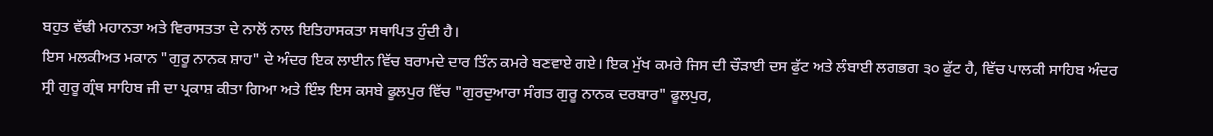ਬਹੁਤ ਵੱਢੀ ਮਹਾਨਤਾ ਅਤੇ ਵਿਰਾਸਤਤਾ ਦੇ ਨਾਲੋਂ ਨਾਲ ਇਤਿਹਾਸਕਤਾ ਸਥਾਪਿਤ ਹੁੰਦੀ ਹੈ।
ਇਸ ਮਲਕੀਅਤ ਮਕਾਨ "ਗੁਰੂ ਨਾਨਕ ਸ਼ਾਹ" ਦੇ ਅੰਦਰ ਇਕ ਲਾਈਨ ਵਿੱਚ ਬਰਾਮਦੇ ਦਾਰ ਤਿੰਨ ਕਮਰੇ ਬਣਵਾਏ ਗਏ। ਇਕ ਮੁੱਖ ਕਮਰੇ ਜਿਸ ਦੀ ਚੌੜਾਈ ਦਸ ਫੁੱਟ ਅਤੇ ਲੰਬਾਈ ਲਗਭਗ ੩੦ ਫੁੱਟ ਹੈ, ਵਿੱਚ ਪਾਲਕੀ ਸਾਹਿਬ ਅੰਦਰ ਸ੍ਰੀ ਗੁਰੂ ਗ੍ਰੰਥ ਸਾਹਿਬ ਜੀ ਦਾ ਪ੍ਰਕਾਸ਼ ਕੀਤਾ ਗਿਆ ਅਤੇ ਇੰਝ ਇਸ ਕਸਬੇ ਫੂਲਪੁਰ ਵਿੱਚ "ਗੁਰਦੁਆਰਾ ਸੰਗਤ ਗੁਰੂ ਨਾਨਕ ਦਰਬਾਰ" ਫੂਲਪੁਰ,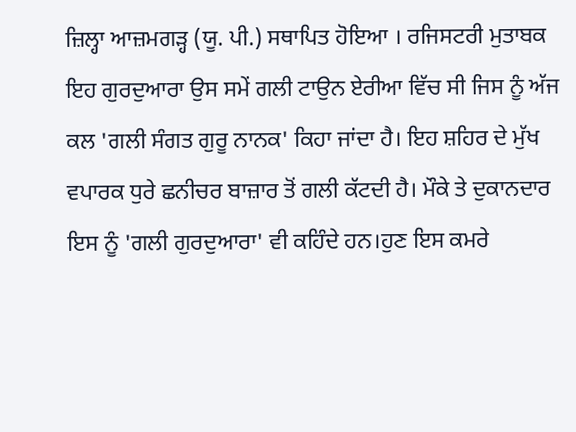ਜ਼ਿਲ੍ਹਾ ਆਜ਼ਮਗੜ੍ਹ (ਯੂ. ਪੀ.) ਸਥਾਪਿਤ ਹੋਇਆ । ਰਜਿਸਟਰੀ ਮੁਤਾਬਕ ਇਹ ਗੁਰਦੁਆਰਾ ਉਸ ਸਮੇਂ ਗਲੀ ਟਾਉਨ ਏਰੀਆ ਵਿੱਚ ਸੀ ਜਿਸ ਨੂੰ ਅੱਜ ਕਲ 'ਗਲੀ ਸੰਗਤ ਗੁਰੂ ਨਾਨਕ' ਕਿਹਾ ਜਾਂਦਾ ਹੈ। ਇਹ ਸ਼ਹਿਰ ਦੇ ਮੁੱਖ ਵਪਾਰਕ ਧੁਰੇ ਛਨੀਚਰ ਬਾਜ਼ਾਰ ਤੋਂ ਗਲੀ ਕੱਟਦੀ ਹੈ। ਮੌਕੇ ਤੇ ਦੁਕਾਨਦਾਰ ਇਸ ਨੂੰ 'ਗਲੀ ਗੁਰਦੁਆਰਾ' ਵੀ ਕਹਿੰਦੇ ਹਨ।ਹੁਣ ਇਸ ਕਮਰੇ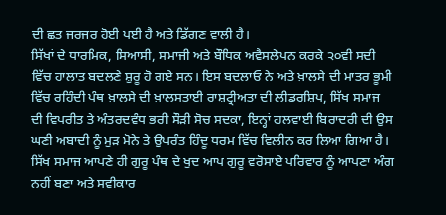ਦੀ ਛਤ ਜਰਜਰ ਹੋਈ ਪਈ ਹੈ ਅਤੇ ਡਿੱਗਣ ਵਾਲੀ ਹੈ।
ਸਿੱਖਾਂ ਦੇ ਧਾਰਮਿਕ, ਸਿਆਸੀ, ਸਮਾਜੀ ਅਤੇ ਬੌਧਿਕ ਅਵੈਸਲੇਪਨ ਕਰਕੇ ੨੦ਵੀ ਸਦੀ ਵਿੱਚ ਹਾਲਾਤ ਬਦਲਣੇ ਸ਼ੁਰੂ ਹੋ ਗਏ ਸਨ। ਇਸ ਬਦਲਾਓ ਨੇ ਅਤੇ ਖ਼ਾਲਸੇ ਦੀ ਮਾਤਰ ਭੂਮੀ ਵਿੱਚ ਰਹਿੰਦੀ ਪੰਥ ਖ਼ਾਲਸੇ ਦੀ ਖ਼ਾਲਸਤਾਈ ਰਾਸ਼ਟ੍ਰੀਅਤਾ ਦੀ ਲੀਡਰਸ਼ਿਪ, ਸਿੱਖ ਸਮਾਜ ਦੀ ਵਿਪਰੀਤ ਤੇ ਅੰਤਰਦਵੰਧ ਭਰੀ ਸੌੜੀ ਸੋਚ ਸਦਕਾ, ਇਨ੍ਹਾਂ ਹਲਵਾਈ ਬਿਰਾਦਰੀ ਦੀ ਉਸ ਘਣੀ ਅਬਾਦੀ ਨੂੰ ਮੁੜ ਮੋਨੇ ਤੇ ਉਪਰੰਤ ਹਿੰਦੂ ਧਰਮ ਵਿੱਚ ਵਿਲੀਨ ਕਰ ਲਿਆ ਗਿਆ ਹੈ। ਸਿੱਖ ਸਮਾਜ ਆਪਣੇ ਹੀ ਗੁਰੂ ਪੰਥ ਦੇ ਖੁਦ ਆਪ ਗੁਰੂ ਵਰੋਸਾਏ ਪਰਿਵਾਰ ਨੂੰ ਆਪਣਾ ਅੰਗ ਨਹੀਂ ਬਣਾ ਅਤੇ ਸਵੀਕਾਰ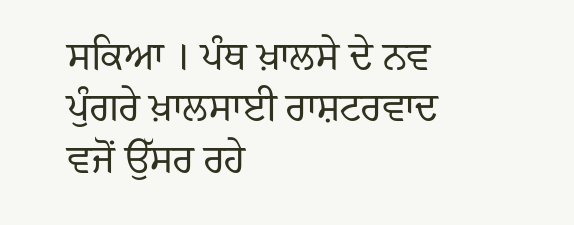ਸਕਿਆ । ਪੰਥ ਖ਼ਾਲਸੇ ਦੇ ਨਵ ਪੁੰਗਰੇ ਖ਼ਾਲਸਾਈ ਰਾਸ਼ਟਰਵਾਦ ਵਜੋਂ ਉੱਸਰ ਰਹੇ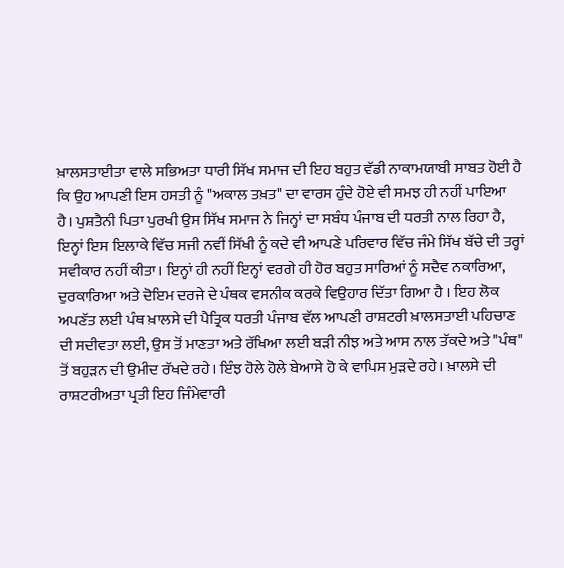ਖ਼ਾਲਸਤਾਈਤਾ ਵਾਲੇ ਸਭਿਅਤਾ ਧਾਰੀ ਸਿੱਖ ਸਮਾਜ ਦੀ ਇਹ ਬਹੁਤ ਵੱਡੀ ਨਾਕਾਮਯਾਬੀ ਸਾਬਤ ਹੋਈ ਹੈ ਕਿ ਉਹ ਆਪਣੀ ਇਸ ਹਸਤੀ ਨੂੰ "ਅਕਾਲ ਤਖ਼ਤ" ਦਾ ਵਾਰਸ ਹੁੰਦੇ ਹੋਏ ਵੀ ਸਮਝ ਹੀ ਨਹੀਂ ਪਾਇਆ ਹੈ। ਪੁਸ਼ਤੈਨੀ ਪਿਤਾ ਪੁਰਖੀ ਉਸ ਸਿੱਖ ਸਮਾਜ ਨੇ ਜਿਨ੍ਹਾਂ ਦਾ ਸਬੰਧ ਪੰਜਾਬ ਦੀ ਧਰਤੀ ਨਾਲ ਰਿਹਾ ਹੈ, ਇਨ੍ਹਾਂ ਇਸ ਇਲਾਕੇ ਵਿੱਚ ਸਜੀ ਨਵੀਂ ਸਿੱਖੀ ਨੂੰ ਕਦੇ ਵੀ ਆਪਣੇ ਪਰਿਵਾਰ ਵਿੱਚ ਜੰਮੇ ਸਿੱਖ ਬੱਚੇ ਦੀ ਤਰ੍ਹਾਂ ਸਵੀਕਾਰ ਨਹੀਂ ਕੀਤਾ। ਇਨ੍ਹਾਂ ਹੀ ਨਹੀਂ ਇਨ੍ਹਾਂ ਵਰਗੇ ਹੀ ਹੋਰ ਬਹੁਤ ਸਾਰਿਆਂ ਨੂੰ ਸਦੈਵ ਨਕਾਰਿਆ, ਦੁਰਕਾਰਿਆ ਅਤੇ ਦੋਇਮ ਦਰਜੇ ਦੇ ਪੰਥਕ ਵਸਨੀਕ ਕਰਕੇ ਵਿਉਹਾਰ ਦਿੱਤਾ ਗਿਆ ਹੈ । ਇਹ ਲੋਕ ਅਪਣੱਤ ਲਈ ਪੰਥ ਖ਼ਾਲਸੇ ਦੀ ਪੈਤ੍ਰਿਕ ਧਰਤੀ ਪੰਜਾਬ ਵੱਲ ਆਪਣੀ ਰਾਸ਼ਟਰੀ ਖ਼ਾਲਸਤਾਈ ਪਹਿਚਾਣ ਦੀ ਸਦੀਵਤਾ ਲਈ, ਉਸ ਤੋਂ ਮਾਣਤਾ ਅਤੇ ਰੱਖਿਆ ਲਈ ਬੜੀ ਨੀਝ ਅਤੇ ਆਸ ਨਾਲ ਤੱਕਦੇ ਅਤੇ "ਪੰਥ" ਤੋਂ ਬਹੁੜਨ ਦੀ ਉਮੀਦ ਰੱਖਦੇ ਰਹੇ। ਇੰਝ ਹੋਲੇ ਹੋਲੇ ਬੇਆਸੇ ਹੋ ਕੇ ਵਾਪਿਸ ਮੁੜਦੇ ਰਹੇ। ਖ਼ਾਲਸੇ ਦੀ ਰਾਸ਼ਟਰੀਅਤਾ ਪ੍ਰਤੀ ਇਹ ਜਿੰਮੇਵਾਰੀ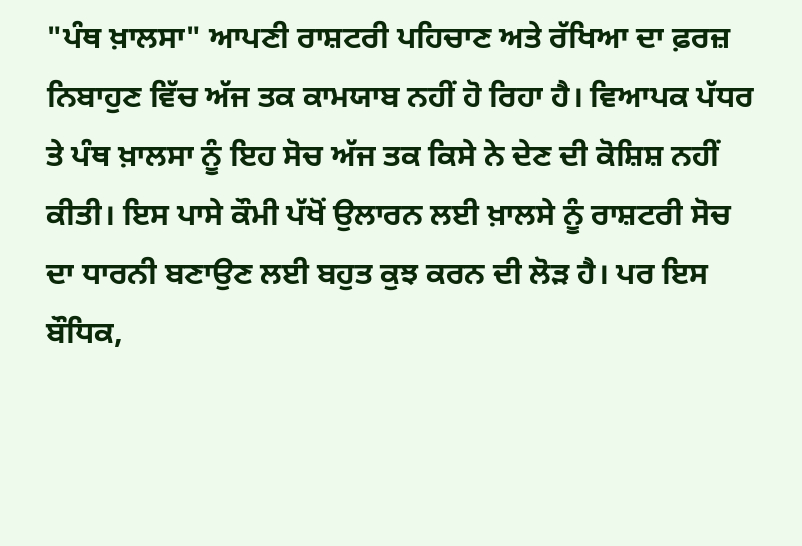"ਪੰਥ ਖ਼ਾਲਸਾ" ਆਪਣੀ ਰਾਸ਼ਟਰੀ ਪਹਿਚਾਣ ਅਤੇ ਰੱਖਿਆ ਦਾ ਫ਼ਰਜ਼ ਨਿਬਾਹੁਣ ਵਿੱਚ ਅੱਜ ਤਕ ਕਾਮਯਾਬ ਨਹੀਂ ਹੋ ਰਿਹਾ ਹੈ। ਵਿਆਪਕ ਪੱਧਰ ਤੇ ਪੰਥ ਖ਼ਾਲਸਾ ਨੂੰ ਇਹ ਸੋਚ ਅੱਜ ਤਕ ਕਿਸੇ ਨੇ ਦੇਣ ਦੀ ਕੋਸ਼ਿਸ਼ ਨਹੀਂ ਕੀਤੀ। ਇਸ ਪਾਸੇ ਕੌਮੀ ਪੱਖੋਂ ਉਲਾਰਨ ਲਈ ਖ਼ਾਲਸੇ ਨੂੰ ਰਾਸ਼ਟਰੀ ਸੋਚ ਦਾ ਧਾਰਨੀ ਬਣਾਉਣ ਲਈ ਬਹੁਤ ਕੁਝ ਕਰਨ ਦੀ ਲੋੜ ਹੈ। ਪਰ ਇਸ ਬੌਧਿਕ,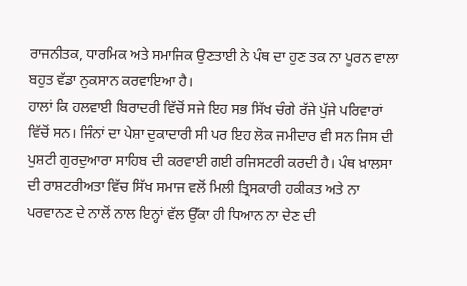ਰਾਜਨੀਤਕ, ਧਾਰਮਿਕ ਅਤੇ ਸਮਾਜਿਕ ਉਣਤਾਈ ਨੇ ਪੰਥ ਦਾ ਹੁਣ ਤਕ ਨਾ ਪੂਰਨ ਵਾਲਾ ਬਹੁਤ ਵੱਡਾ ਨੁਕਸਾਨ ਕਰਵਾਇਆ ਹੈ।
ਹਾਲਾਂ ਕਿ ਹਲਵਾਈ ਬਿਰਾਦਰੀ ਵਿੱਚੋਂ ਸਜੇ ਇਹ ਸਭ ਸਿੱਖ ਚੰਗੇ ਰੱਜੇ ਪੁੱਜੇ ਪਰਿਵਾਰਾਂ ਵਿੱਚੋਂ ਸਨ। ਜਿੰਨਾਂ ਦਾ ਪੇਸ਼ਾ ਦੁਕਾਦਾਰੀ ਸੀ ਪਰ ਇਹ ਲੋਕ ਜਮੀਦਾਰ ਵੀ ਸਨ ਜਿਸ ਦੀ ਪੁਸ਼ਟੀ ਗੁਰਦੁਆਰਾ ਸਾਹਿਬ ਦੀ ਕਰਵਾਈ ਗਈ ਰਜਿਸਟਰੀ ਕਰਦੀ ਹੈ। ਪੰਥ ਖ਼ਾਲਸਾ ਦੀ ਰਾਸ਼ਟਰੀਅਤਾ ਵਿੱਚ ਸਿੱਖ ਸਮਾਜ ਵਲੋਂ ਮਿਲੀ ਤ੍ਰਿਸਕਾਰੀ ਹਕੀਕਤ ਅਤੇ ਨਾ ਪਰਵਾਨਣ ਦੇ ਨਾਲੋਂ ਨਾਲ ਇਨ੍ਹਾਂ ਵੱਲ ਉੱਕਾ ਹੀ ਧਿਆਨ ਨਾ ਦੇਣ ਦੀ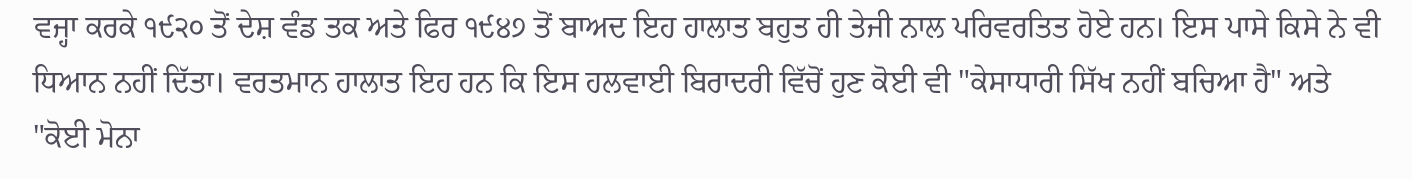ਵਜ੍ਹਾ ਕਰਕੇ ੧੯੨੦ ਤੋਂ ਦੇਸ਼ ਵੰਡ ਤਕ ਅਤੇ ਫਿਰ ੧੯੪੭ ਤੋਂ ਬਾਅਦ ਇਹ ਹਾਲਾਤ ਬਹੁਤ ਹੀ ਤੇਜੀ ਨਾਲ ਪਰਿਵਰਤਿਤ ਹੋਏ ਹਨ। ਇਸ ਪਾਸੇ ਕਿਸੇ ਨੇ ਵੀ ਧਿਆਨ ਨਹੀਂ ਦਿੱਤਾ। ਵਰਤਮਾਨ ਹਾਲਾਤ ਇਹ ਹਨ ਕਿ ਇਸ ਹਲਵਾਈ ਬਿਰਾਦਰੀ ਵਿੱਚੋਂ ਹੁਣ ਕੋਈ ਵੀ "ਕੇਸਾਧਾਰੀ ਸਿੱਖ ਨਹੀਂ ਬਚਿਆ ਹੈ" ਅਤੇ "ਕੋਈ ਮੋਨਾ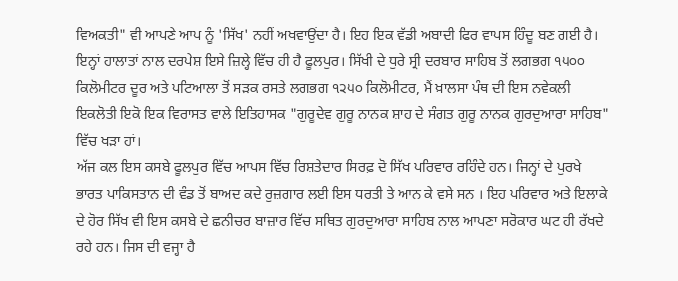ਵਿਅਕਤੀ" ਵੀ ਆਪਣੇ ਆਪ ਨੂੰ 'ਸਿੱਖ' ਨਹੀਂ ਅਖਵਾਉਂਦਾ ਹੈ। ਇਹ ਇਕ ਵੱਡੀ ਅਬਾਦੀ ਫਿਰ ਵਾਪਸ ਹਿੰਦੂ ਬਣ ਗਈ ਹੈ। ਇਨ੍ਹਾਂ ਹਾਲਾਤਾਂ ਨਾਲ ਦਰਪੇਸ਼ ਇਸੇ ਜ਼ਿਲ੍ਹੇ ਵਿੱਚ ਹੀ ਹੈ ਫੂਲਪੁਰ। ਸਿੱਖੀ ਦੇ ਧੁਰੇ ਸ੍ਰੀ ਦਰਬਾਰ ਸਾਹਿਬ ਤੋਂ ਲਗਭਗ ੧੫੦੦ ਕਿਲੋਮੀਟਰ ਦੂਰ ਅਤੇ ਪਟਿਆਲਾ ਤੋਂ ਸੜਕ ਰਸਤੇ ਲਗਭਗ ੧੨੫੦ ਕਿਲੋਮੀਟਰ, ਮੈਂ ਖ਼ਾਲਸਾ ਪੰਥ ਦੀ ਇਸ ਨਵੇਕਲੀ ਇਕਲੋਤੀ ਇਕੋ ਇਕ ਵਿਰਾਸਤ ਵਾਲੇ ਇਤਿਹਾਸਕ "ਗੁਰੂਦੇਵ ਗੁਰੂ ਨਾਨਕ ਸ਼ਾਹ ਦੇ ਸੰਗਤ ਗੁਰੂ ਨਾਨਕ ਗੁਰਦੁਆਰਾ ਸਾਹਿਬ" ਵਿੱਚ ਖੜਾ ਹਾਂ।
ਅੱਜ ਕਲ ਇਸ ਕਸਬੇ ਫੂਲਪੁਰ ਵਿੱਚ ਆਪਸ ਵਿੱਚ ਰਿਸ਼ਤੇਦਾਰ ਸਿਰਫ਼ ਦੋ ਸਿੱਖ ਪਰਿਵਾਰ ਰਹਿੰਦੇ ਹਨ। ਜਿਨ੍ਹਾਂ ਦੇ ਪੁਰਖੇ ਭਾਰਤ ਪਾਕਿਸਤਾਨ ਦੀ ਵੰਡ ਤੋਂ ਬਾਅਦ ਕਦੇ ਰੁਜ਼ਗਾਰ ਲਈ ਇਸ ਧਰਤੀ ਤੇ ਆਨ ਕੇ ਵਸੇ ਸਨ । ਇਹ ਪਰਿਵਾਰ ਅਤੇ ਇਲਾਕੇ ਦੇ ਹੋਰ ਸਿੱਖ ਵੀ ਇਸ ਕਸਬੇ ਦੇ ਛਨੀਚਰ ਬਾਜ਼ਾਰ ਵਿੱਚ ਸਥਿਤ ਗੁਰਦੁਆਰਾ ਸਾਹਿਬ ਨਾਲ ਆਪਣਾ ਸਰੋਕਾਰ ਘਟ ਹੀ ਰੱਖਦੇ ਰਹੇ ਹਨ। ਜਿਸ ਦੀ ਵਜ੍ਹਾ ਹੈ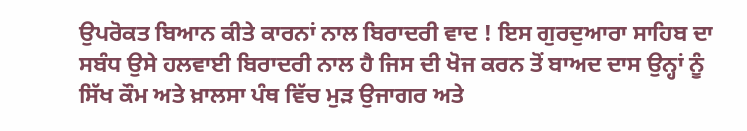ਉਪਰੋਕਤ ਬਿਆਨ ਕੀਤੇ ਕਾਰਨਾਂ ਨਾਲ ਬਿਰਾਦਰੀ ਵਾਦ ! ਇਸ ਗੁਰਦੁਆਰਾ ਸਾਹਿਬ ਦਾ ਸਬੰਧ ਉਸੇ ਹਲਵਾਈ ਬਿਰਾਦਰੀ ਨਾਲ ਹੈ ਜਿਸ ਦੀ ਖੋਜ ਕਰਨ ਤੋਂ ਬਾਅਦ ਦਾਸ ਉਨ੍ਹਾਂ ਨੂੰ ਸਿੱਖ ਕੌਮ ਅਤੇ ਖ਼ਾਲਸਾ ਪੰਥ ਵਿੱਚ ਮੁੜ ਉਜਾਗਰ ਅਤੇ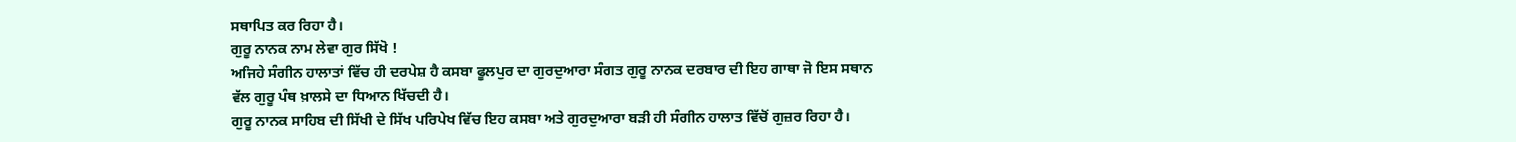ਸਥਾਪਿਤ ਕਰ ਰਿਹਾ ਹੈ।
ਗੁਰੂ ਨਾਨਕ ਨਾਮ ਲੇਵਾ ਗੁਰ ਸਿੱਖੋ !
ਅਜਿਹੇ ਸੰਗੀਨ ਹਾਲਾਤਾਂ ਵਿੱਚ ਹੀ ਦਰਪੇਸ਼ ਹੈ ਕਸਬਾ ਫੂਲਪੁਰ ਦਾ ਗੁਰਦੁਆਰਾ ਸੰਗਤ ਗੁਰੂ ਨਾਨਕ ਦਰਬਾਰ ਦੀ ਇਹ ਗਾਥਾ ਜੋ ਇਸ ਸਥਾਨ ਵੱਲ ਗੁਰੂ ਪੰਥ ਖ਼ਾਲਸੇ ਦਾ ਧਿਆਨ ਖਿੱਚਦੀ ਹੈ।
ਗੁਰੂ ਨਾਨਕ ਸਾਹਿਬ ਦੀ ਸਿੱਖੀ ਦੇ ਸਿੱਖ ਪਰਿਪੇਖ ਵਿੱਚ ਇਹ ਕਸਬਾ ਅਤੇ ਗੁਰਦੁਆਰਾ ਬੜੀ ਹੀ ਸੰਗੀਨ ਹਾਲਾਤ ਵਿੱਚੋਂ ਗੁਜ਼ਰ ਰਿਹਾ ਹੈ।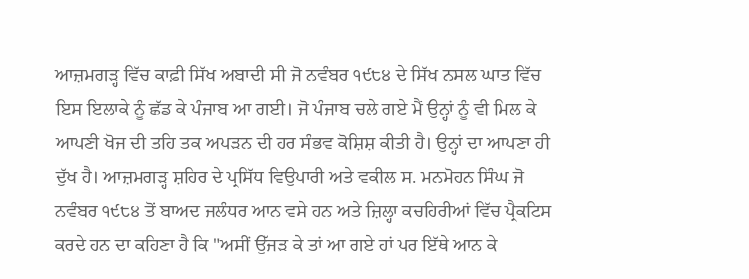ਆਜ਼ਮਗੜ੍ਹ ਵਿੱਚ ਕਾਫ਼ੀ ਸਿੱਖ ਅਬਾਦੀ ਸੀ ਜੋ ਨਵੰਬਰ ੧੯੮੪ ਦੇ ਸਿੱਖ ਨਸਲ ਘਾਤ ਵਿੱਚ ਇਸ ਇਲਾਕੇ ਨੂੰ ਛੱਡ ਕੇ ਪੰਜਾਬ ਆ ਗਈ। ਜੋ ਪੰਜਾਬ ਚਲੇ ਗਏ ਮੈਂ ਉਨ੍ਹਾਂ ਨੂੰ ਵੀ ਮਿਲ ਕੇ ਆਪਣੀ ਖੋਜ ਦੀ ਤਹਿ ਤਕ ਅਪੜਨ ਦੀ ਹਰ ਸੰਭਵ ਕੋਸ਼ਿਸ਼ ਕੀਤੀ ਹੈ। ਉਨ੍ਹਾਂ ਦਾ ਆਪਣਾ ਹੀ ਦੁੱਖ ਹੈ। ਆਜ਼ਮਗੜ੍ਹ ਸ਼ਹਿਰ ਦੇ ਪ੍ਰਸਿੱਧ ਵਿਉਪਾਰੀ ਅਤੇ ਵਕੀਲ ਸ. ਮਨਮੋਹਨ ਸਿੰਘ ਜੋ ਨਵੰਬਰ ੧੯੮੪ ਤੋਂ ਬਾਅਦ ਜਲੰਧਰ ਆਨ ਵਸੇ ਹਨ ਅਤੇ ਜ਼ਿਲ੍ਹਾ ਕਚਹਿਰੀਆਂ ਵਿੱਚ ਪ੍ਰੈਕਟਿਸ ਕਰਦੇ ਹਨ ਦਾ ਕਹਿਣਾ ਹੈ ਕਿ "ਅਸੀਂ ਉੱਜੜ ਕੇ ਤਾਂ ਆ ਗਏ ਹਾਂ ਪਰ ਇੱਥੇ ਆਨ ਕੇ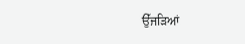ਉੱਜੜਿਆਂ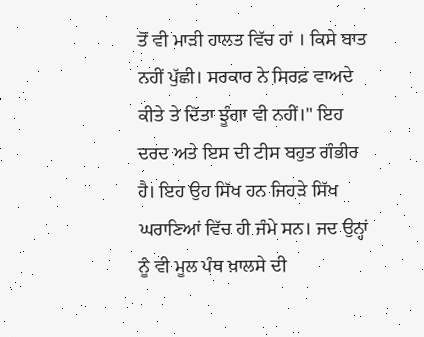ਤੋਂ ਵੀ ਮਾੜੀ ਹਾਲਤ ਵਿੱਚ ਹਾਂ । ਕਿਸੇ ਬਾਤ ਨਹੀਂ ਪੁੱਛੀ। ਸਰਕਾਰ ਨੇ ਸਿਰਫ਼ ਵਾਅਦੇ ਕੀਤੇ ਤੇ ਦਿੱਤਾ ਝੂੰਗਾ ਵੀ ਨਹੀਂ।" ਇਹ ਦਰਦ ਅਤੇ ਇਸ ਦੀ ਟੀਸ ਬਹੁਤ ਗੰਭੀਰ ਹੈ। ਇਹ ਉਹ ਸਿੱਖ ਹਨ ਜਿਹੜੇ ਸਿੱਖ ਘਰਾਣਿਆਂ ਵਿੱਚ ਹੀ ਜੰਮੇ ਸਨ। ਜਦ ਉਨ੍ਹਾਂ ਨੂੰ ਵੀ ਮੂਲ ਪੰਥ ਖ਼ਾਲਸੇ ਦੀ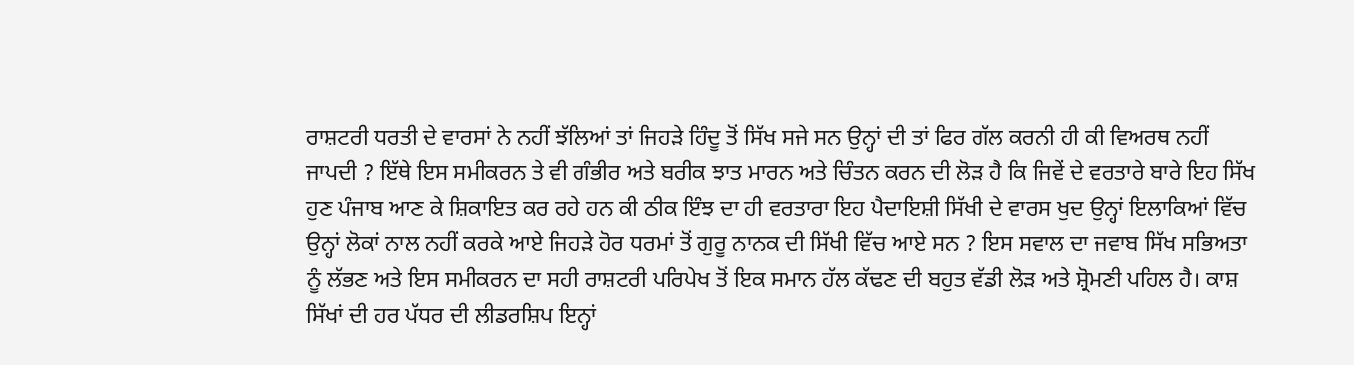ਰਾਸ਼ਟਰੀ ਧਰਤੀ ਦੇ ਵਾਰਸਾਂ ਨੇ ਨਹੀਂ ਝੱਲਿਆਂ ਤਾਂ ਜਿਹੜੇ ਹਿੰਦੂ ਤੋਂ ਸਿੱਖ ਸਜੇ ਸਨ ਉਨ੍ਹਾਂ ਦੀ ਤਾਂ ਫਿਰ ਗੱਲ ਕਰਨੀ ਹੀ ਕੀ ਵਿਅਰਥ ਨਹੀਂ ਜਾਪਦੀ ? ਇੱਥੇ ਇਸ ਸਮੀਕਰਨ ਤੇ ਵੀ ਗੰਭੀਰ ਅਤੇ ਬਰੀਕ ਝਾਤ ਮਾਰਨ ਅਤੇ ਚਿੰਤਨ ਕਰਨ ਦੀ ਲੋੜ ਹੈ ਕਿ ਜਿਵੇਂ ਦੇ ਵਰਤਾਰੇ ਬਾਰੇ ਇਹ ਸਿੱਖ ਹੁਣ ਪੰਜਾਬ ਆਣ ਕੇ ਸ਼ਿਕਾਇਤ ਕਰ ਰਹੇ ਹਨ ਕੀ ਠੀਕ ਇੰਝ ਦਾ ਹੀ ਵਰਤਾਰਾ ਇਹ ਪੈਦਾਇਸ਼ੀ ਸਿੱਖੀ ਦੇ ਵਾਰਸ ਖੁਦ ਉਨ੍ਹਾਂ ਇਲਾਕਿਆਂ ਵਿੱਚ ਉਨ੍ਹਾਂ ਲੋਕਾਂ ਨਾਲ ਨਹੀਂ ਕਰਕੇ ਆਏ ਜਿਹੜੇ ਹੋਰ ਧਰਮਾਂ ਤੋਂ ਗੁਰੂ ਨਾਨਕ ਦੀ ਸਿੱਖੀ ਵਿੱਚ ਆਏ ਸਨ ? ਇਸ ਸਵਾਲ ਦਾ ਜਵਾਬ ਸਿੱਖ ਸਭਿਅਤਾ ਨੂੰ ਲੱਭਣ ਅਤੇ ਇਸ ਸਮੀਕਰਨ ਦਾ ਸਹੀ ਰਾਸ਼ਟਰੀ ਪਰਿਪੇਖ ਤੋਂ ਇਕ ਸਮਾਨ ਹੱਲ ਕੱਢਣ ਦੀ ਬਹੁਤ ਵੱਡੀ ਲੋੜ ਅਤੇ ਸ਼੍ਰੋਮਣੀ ਪਹਿਲ ਹੈ। ਕਾਸ਼ ਸਿੱਖਾਂ ਦੀ ਹਰ ਪੱਧਰ ਦੀ ਲੀਡਰਸ਼ਿਪ ਇਨ੍ਹਾਂ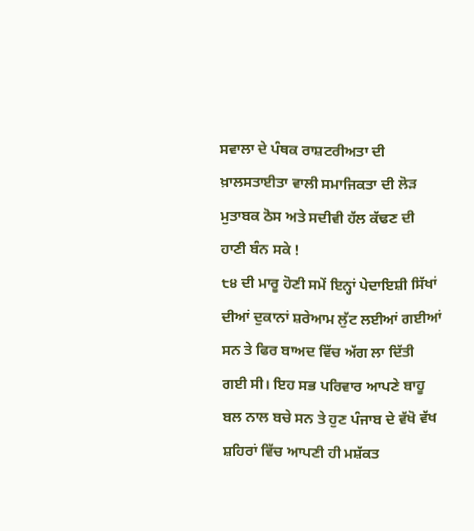ਸਵਾਲਾ ਦੇ ਪੰਥਕ ਰਾਸ਼ਟਰੀਅਤਾ ਦੀ ਖ਼ਾਲਸਤਾਈਤਾ ਵਾਲੀ ਸਮਾਜਿਕਤਾ ਦੀ ਲੋੜ ਮੁਤਾਬਕ ਠੋਸ ਅਤੇ ਸਦੀਵੀ ਹੱਲ ਕੱਢਣ ਦੀ ਹਾਣੀ ਬੰਨ ਸਕੇ !
੮੪ ਦੀ ਮਾਰੂ ਹੋਣੀ ਸਮੇਂ ਇਨ੍ਹਾਂ ਪੇਦਾਇਸ਼ੀ ਸਿੱਖਾਂ ਦੀਆਂ ਦੁਕਾਨਾਂ ਸ਼ਰੇਆਮ ਲੁੱਟ ਲਈਆਂ ਗਈਆਂ ਸਨ ਤੇ ਫਿਰ ਬਾਅਦ ਵਿੱਚ ਅੱਗ ਲਾ ਦਿੱਤੀ ਗਈ ਸੀ। ਇਹ ਸਭ ਪਰਿਵਾਰ ਆਪਣੇ ਬਾਹੂ ਬਲ ਨਾਲ ਬਚੇ ਸਨ ਤੇ ਹੁਣ ਪੰਜਾਬ ਦੇ ਵੱਖੋ ਵੱਖ ਸ਼ਹਿਰਾਂ ਵਿੱਚ ਆਪਣੀ ਹੀ ਮਸ਼ੱਕਤ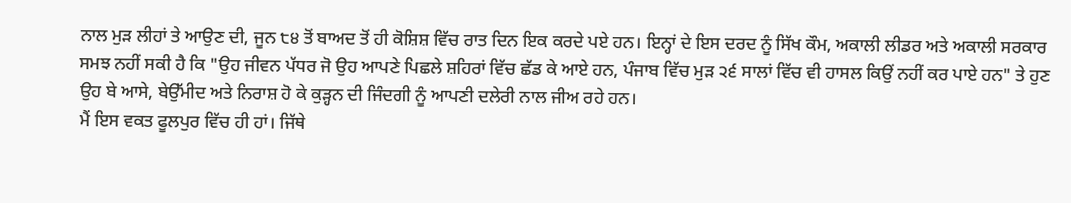ਨਾਲ ਮੁੜ ਲੀਹਾਂ ਤੇ ਆਉਣ ਦੀ, ਜੂਨ ੮੪ ਤੋਂ ਬਾਅਦ ਤੋਂ ਹੀ ਕੋਸ਼ਿਸ਼ ਵਿੱਚ ਰਾਤ ਦਿਨ ਇਕ ਕਰਦੇ ਪਏ ਹਨ। ਇਨ੍ਹਾਂ ਦੇ ਇਸ ਦਰਦ ਨੂੰ ਸਿੱਖ ਕੌਮ, ਅਕਾਲੀ ਲੀਡਰ ਅਤੇ ਅਕਾਲੀ ਸਰਕਾਰ ਸਮਝ ਨਹੀਂ ਸਕੀ ਹੈ ਕਿ "ਉਹ ਜੀਵਨ ਪੱਧਰ ਜੋ ਉਹ ਆਪਣੇ ਪਿਛਲੇ ਸ਼ਹਿਰਾਂ ਵਿੱਚ ਛੱਡ ਕੇ ਆਏ ਹਨ, ਪੰਜਾਬ ਵਿੱਚ ਮੁੜ ੨੬ ਸਾਲਾਂ ਵਿੱਚ ਵੀ ਹਾਸਲ ਕਿਉਂ ਨਹੀਂ ਕਰ ਪਾਏ ਹਨ" ਤੇ ਹੁਣ ਉਹ ਬੇ ਆਸੇ, ਬੇਉੱਮੀਦ ਅਤੇ ਨਿਰਾਸ਼ ਹੋ ਕੇ ਕੁੜ੍ਹਨ ਦੀ ਜਿੰਦਗੀ ਨੂੰ ਆਪਣੀ ਦਲੇਰੀ ਨਾਲ ਜੀਅ ਰਹੇ ਹਨ।
ਮੈਂ ਇਸ ਵਕਤ ਫੂਲਪੁਰ ਵਿੱਚ ਹੀ ਹਾਂ। ਜਿੱਥੇ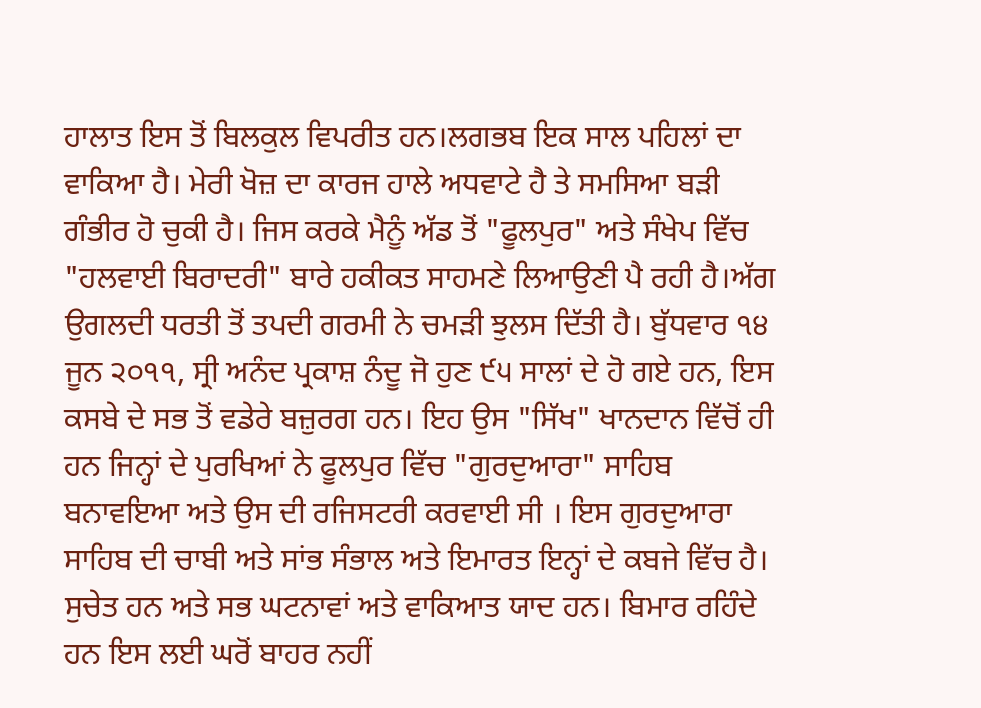ਹਾਲਾਤ ਇਸ ਤੋਂ ਬਿਲਕੁਲ ਵਿਪਰੀਤ ਹਨ।ਲਗਭਬ ਇਕ ਸਾਲ ਪਹਿਲਾਂ ਦਾ ਵਾਕਿਆ ਹੈ। ਮੇਰੀ ਖੋਜ਼ ਦਾ ਕਾਰਜ ਹਾਲੇ ਅਧਵਾਟੇ ਹੈ ਤੇ ਸਮਸਿਆ ਬੜੀ ਗੰਭੀਰ ਹੋ ਚੁਕੀ ਹੈ। ਜਿਸ ਕਰਕੇ ਮੈਨੂੰ ਅੱਡ ਤੋਂ "ਫੂਲਪੁਰ" ਅਤੇ ਸੰਖੇਪ ਵਿੱਚ "ਹਲਵਾਈ ਬਿਰਾਦਰੀ" ਬਾਰੇ ਹਕੀਕਤ ਸਾਹਮਣੇ ਲਿਆਉਣੀ ਪੈ ਰਹੀ ਹੈ।ਅੱਗ ਉਗਲਦੀ ਧਰਤੀ ਤੋਂ ਤਪਦੀ ਗਰਮੀ ਨੇ ਚਮੜੀ ਝੁਲਸ ਦਿੱਤੀ ਹੈ। ਬੁੱਧਵਾਰ ੧੪ ਜੂਨ ੨੦੧੧, ਸ੍ਰੀ ਅਨੰਦ ਪ੍ਰਕਾਸ਼ ਨੰਦੂ ਜੋ ਹੁਣ ੯੫ ਸਾਲਾਂ ਦੇ ਹੋ ਗਏ ਹਨ, ਇਸ ਕਸਬੇ ਦੇ ਸਭ ਤੋਂ ਵਡੇਰੇ ਬਜ਼ੁਰਗ ਹਨ। ਇਹ ਉਸ "ਸਿੱਖ" ਖਾਨਦਾਨ ਵਿੱਚੋਂ ਹੀ ਹਨ ਜਿਨ੍ਹਾਂ ਦੇ ਪੁਰਖਿਆਂ ਨੇ ਫੂਲਪੁਰ ਵਿੱਚ "ਗੁਰਦੁਆਰਾ" ਸਾਹਿਬ ਬਨਾਵਇਆ ਅਤੇ ਉਸ ਦੀ ਰਜਿਸਟਰੀ ਕਰਵਾਈ ਸੀ । ਇਸ ਗੁਰਦੁਆਰਾ ਸਾਹਿਬ ਦੀ ਚਾਬੀ ਅਤੇ ਸਾਂਭ ਸੰਭਾਲ ਅਤੇ ਇਮਾਰਤ ਇਨ੍ਹਾਂ ਦੇ ਕਬਜੇ ਵਿੱਚ ਹੈ। ਸੁਚੇਤ ਹਨ ਅਤੇ ਸਭ ਘਟਨਾਵਾਂ ਅਤੇ ਵਾਕਿਆਤ ਯਾਦ ਹਨ। ਬਿਮਾਰ ਰਹਿੰਦੇ ਹਨ ਇਸ ਲਈ ਘਰੋਂ ਬਾਹਰ ਨਹੀਂ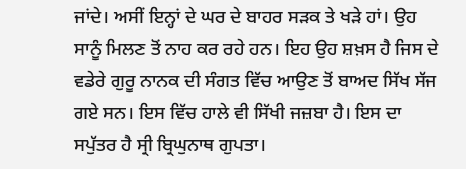ਜਾਂਦੇ। ਅਸੀਂ ਇਨ੍ਹਾਂ ਦੇ ਘਰ ਦੇ ਬਾਹਰ ਸੜਕ ਤੇ ਖੜੇ ਹਾਂ। ਉਹ ਸਾਨੂੰ ਮਿਲਣ ਤੋਂ ਨਾਹ ਕਰ ਰਹੇ ਹਨ। ਇਹ ਉਹ ਸ਼ਖ਼ਸ ਹੈ ਜਿਸ ਦੇ ਵਡੇਰੇ ਗੁਰੂ ਨਾਨਕ ਦੀ ਸੰਗਤ ਵਿੱਚ ਆਉਣ ਤੋਂ ਬਾਅਦ ਸਿੱਖ ਸੱਜ ਗਏ ਸਨ। ਇਸ ਵਿੱਚ ਹਾਲੇ ਵੀ ਸਿੱਖੀ ਜਜ਼ਬਾ ਹੈ। ਇਸ ਦਾ ਸਪੁੱਤਰ ਹੈ ਸ੍ਰੀ ਬ੍ਰਿਘੁਨਾਥ ਗੁਪਤਾ।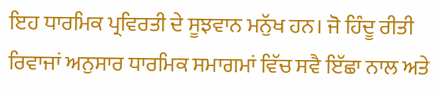ਇਹ ਧਾਰਮਿਕ ਪ੍ਰਵਿਰਤੀ ਦੇ ਸੂਝਵਾਨ ਮਨੁੱਖ ਹਨ। ਜੋ ਹਿੰਦੂ ਰੀਤੀ ਰਿਵਾਜਾਂ ਅਨੁਸਾਰ ਧਾਰਮਿਕ ਸਮਾਗਮਾਂ ਵਿੱਚ ਸਵੈ ਇੱਛਾ ਨਾਲ ਅਤੇ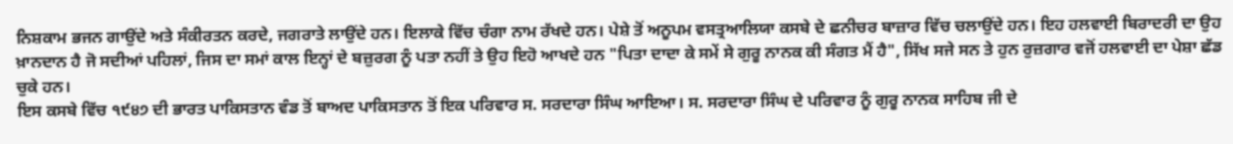ਨਿਸ਼ਕਾਮ ਭਜਨ ਗਾਉਂਦੇ ਅਤੇ ਸੰਕੀਰਤਨ ਕਰਦੇ, ਜਗਰਾਤੇ ਲਾਉਂਦੇ ਹਨ। ਇਲਾਕੇ ਵਿੱਚ ਚੰਗਾ ਨਾਮ ਰੱਖਦੇ ਹਨ। ਪੇਸ਼ੇ ਤੋਂ ਅਨੂਪਮ ਵਸਤ੍ਰਆਲਿਯਾ ਕਸਬੇ ਦੇ ਛਨੀਚਰ ਬਾਜ਼ਾਰ ਵਿੱਚ ਚਲਾਉਂਦੇ ਹਨ। ਇਹ ਹਲਵਾਈ ਬਿਰਾਦਰੀ ਦਾ ਉਹ ਖ਼ਾਨਦਾਨ ਹੈ ਜੋ ਸਦੀਆਂ ਪਹਿਲਾਂ, ਜਿਸ ਦਾ ਸਮਾਂ ਕਾਲ ਇਨ੍ਹਾਂ ਦੇ ਬਜ਼ੁਰਗ ਨੂੰ ਪਤਾ ਨਹੀਂ ਤੇ ਉਹ ਇਹੋ ਆਖਦੇ ਹਨ "ਪਿਤਾ ਦਾਦਾ ਕੇ ਸਮੇਂ ਸੇ ਗੁਰੂ ਨਾਨਕ ਕੀ ਸੰਗਤ ਮੈਂ ਹੈ", ਸਿੱਖ ਸਜੇ ਸਨ ਤੇ ਹੁਨ ਰੁਜ਼ਗਾਰ ਵਜੋਂ ਹਲਵਾਈ ਦਾ ਪੇਸ਼ਾ ਛੱਡ ਚੁਕੇ ਹਨ।
ਇਸ ਕਸਬੇ ਵਿੱਚ ੧੯੪੭ ਦੀ ਭਾਰਤ ਪਾਕਿਸਤਾਨ ਵੰਡ ਤੋਂ ਬਾਅਦ ਪਾਕਿਸਤਾਨ ਤੋਂ ਇਕ ਪਰਿਵਾਰ ਸ. ਸਰਦਾਰਾ ਸਿੰਘ ਆਇਆ। ਸ. ਸਰਦਾਰਾ ਸਿੰਘ ਦੇ ਪਰਿਵਾਰ ਨੂੰ ਗੁਰੂ ਨਾਨਕ ਸਾਹਿਬ ਜੀ ਦੇ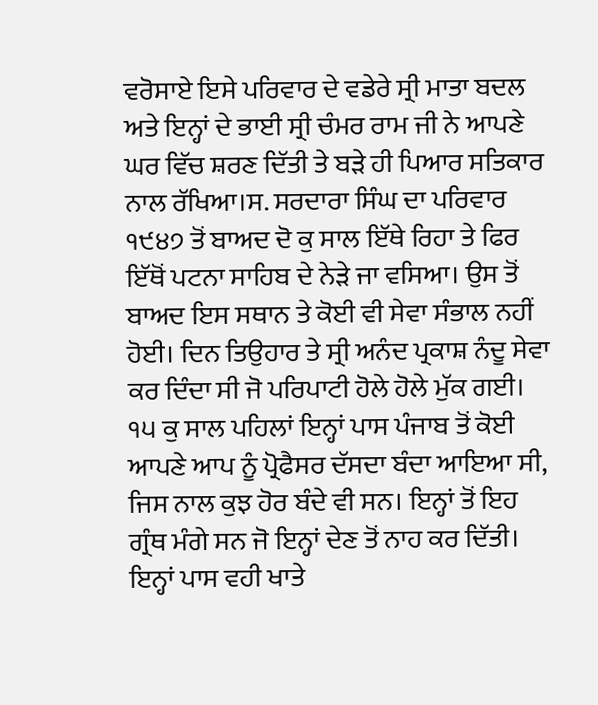ਵਰੋਸਾਏ ਇਸੇ ਪਰਿਵਾਰ ਦੇ ਵਡੇਰੇ ਸ੍ਰੀ ਮਾਤਾ ਬਦਲ ਅਤੇ ਇਨ੍ਹਾਂ ਦੇ ਭਾਈ ਸ੍ਰੀ ਚੰਮਰ ਰਾਮ ਜੀ ਨੇ ਆਪਣੇ ਘਰ ਵਿੱਚ ਸ਼ਰਣ ਦਿੱਤੀ ਤੇ ਬੜੇ ਹੀ ਪਿਆਰ ਸਤਿਕਾਰ ਨਾਲ ਰੱਖਿਆ।ਸ. ਸਰਦਾਰਾ ਸਿੰਘ ਦਾ ਪਰਿਵਾਰ ੧੯੪੭ ਤੋਂ ਬਾਅਦ ਦੋ ਕੁ ਸਾਲ ਇੱਥੇ ਰਿਹਾ ਤੇ ਫਿਰ ਇੱਥੋਂ ਪਟਨਾ ਸਾਹਿਬ ਦੇ ਨੇੜੇ ਜਾ ਵਸਿਆ। ਉਸ ਤੋਂ ਬਾਅਦ ਇਸ ਸਥਾਨ ਤੇ ਕੋਈ ਵੀ ਸੇਵਾ ਸੰਭਾਲ ਨਹੀਂ ਹੋਈ। ਦਿਨ ਤਿਉਹਾਰ ਤੇ ਸ੍ਰੀ ਅਨੰਦ ਪ੍ਰਕਾਸ਼ ਨੰਦੂ ਸੇਵਾ ਕਰ ਦਿੰਦਾ ਸੀ ਜੋ ਪਰਿਪਾਟੀ ਹੋਲੇ ਹੋਲੇ ਮੁੱਕ ਗਈ।
੧੫ ਕੁ ਸਾਲ ਪਹਿਲਾਂ ਇਨ੍ਹਾਂ ਪਾਸ ਪੰਜਾਬ ਤੋਂ ਕੋਈ ਆਪਣੇ ਆਪ ਨੂੰ ਪ੍ਰੋਫੈਸਰ ਦੱਸਦਾ ਬੰਦਾ ਆਇਆ ਸੀ, ਜਿਸ ਨਾਲ ਕੁਝ ਹੋਰ ਬੰਦੇ ਵੀ ਸਨ। ਇਨ੍ਹਾਂ ਤੋਂ ਇਹ ਗ੍ਰੰਥ ਮੰਗੇ ਸਨ ਜੋ ਇਨ੍ਹਾਂ ਦੇਣ ਤੋਂ ਨਾਹ ਕਰ ਦਿੱਤੀ। ਇਨ੍ਹਾਂ ਪਾਸ ਵਹੀ ਖਾਤੇ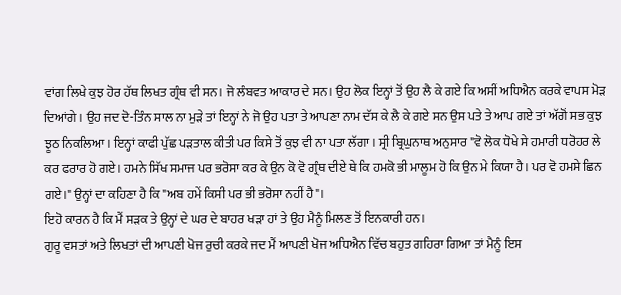ਵਾਂਗ ਲਿਖੇ ਕੁਝ ਹੋਰ ਹੱਥ ਲਿਖਤ ਗ੍ਰੰਥ ਵੀ ਸਨ। ਜੋ ਲੰਬਵਤ ਆਕਾਰ ਦੇ ਸਨ। ਉਹ ਲੋਕ ਇਨ੍ਹਾਂ ਤੋਂ ਉਹ ਲੈ ਕੇ ਗਏ ਕਿ ਅਸੀਂ ਅਧਿਐਨ ਕਰਕੇ ਵਾਪਸ ਮੋੜ ਦਿਆਂਗੇ। ਉਹ ਜਦ ਦੋ-ਤਿੰਨ ਸਾਲ ਨਾ ਮੁੜੇ ਤਾਂ ਇਨ੍ਹਾਂ ਨੇ ਜੋ ਉਹ ਪਤਾ ਤੇ ਆਪਣਾ ਨਾਮ ਦੱਸ ਕੇ ਲੈ ਕੇ ਗਏ ਸਨ ਉਸ ਪਤੇ ਤੇ ਆਪ ਗਏ ਤਾਂ ਅੱਗੋਂ ਸਭ ਕੁਝ ਝੂਠ ਨਿਕਲਿਆ। ਇਨ੍ਹਾਂ ਕਾਫੀ ਪੁੱਛ ਪੜਤਾਲ ਕੀਤੀ ਪਰ ਕਿਸੇ ਤੋਂ ਕੁਝ ਵੀ ਨਾ ਪਤਾ ਲੱਗਾ । ਸ੍ਰੀ ਬ੍ਰਿਘੁਨਾਥ ਅਨੁਸਾਰ "ਵੋ ਲੋਕ ਧੋਖੇ ਸੇ ਹਮਾਰੀ ਧਰੋਹਰ ਲੇ ਕਰ ਫਰਾਰ ਹੋ ਗਏ। ਹਮਨੇ ਸਿੱਖ ਸਮਾਜ ਪਰ ਭਰੋਸਾ ਕਰ ਕੇ ਉਨ ਕੋ ਵੋ ਗ੍ਰੰਥ ਦੀਏ ਥੇ ਕਿ ਹਮਕੋ ਭੀ ਮਾਲੂਮ ਹੋ ਕਿ ਉਨ ਮੇ ਕਿਯਾ ਹੈ। ਪਰ ਵੋ ਹਮਸੇ ਛਿਨ ਗਏ।" ਉਨ੍ਹਾਂ ਦਾ ਕਹਿਣਾ ਹੈ ਕਿ "ਅਬ ਹਮੇਂ ਕਿਸੀ ਪਰ ਭੀ ਭਰੋਸਾ ਨਹੀਂ ਹੈ"।
ਇਹੋ ਕਾਰਨ ਹੈ ਕਿ ਮੈਂ ਸੜਕ ਤੇ ਉਨ੍ਹਾਂ ਦੇ ਘਰ ਦੇ ਬਾਹਰ ਖੜਾ ਹਾਂ ਤੇ ਉਹ ਮੈਨੂੰ ਮਿਲਣ ਤੋਂ ਇਨਕਾਰੀ ਹਨ।
ਗੁਰੂ ਵਸਤਾਂ ਅਤੇ ਲਿਖਤਾਂ ਦੀ ਆਪਣੀ ਖੋਜ ਰੁਚੀ ਕਰਕੇ ਜਦ ਮੈਂ ਆਪਣੀ ਖੋਜ ਅਧਿਐਨ ਵਿੱਚ ਬਹੁਤ ਗਹਿਰਾ ਗਿਆ ਤਾਂ ਮੈਨੂੰ ਇਸ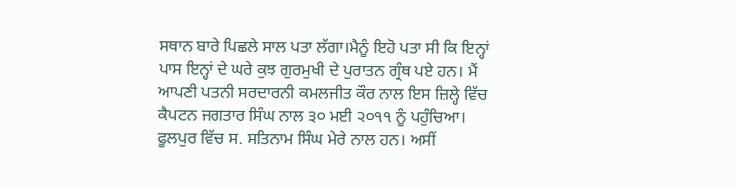ਸਥਾਨ ਬਾਰੇ ਪਿਛਲੇ ਸਾਲ ਪਤਾ ਲੱਗਾ।ਮੈਨੂੰ ਇਹੋ ਪਤਾ ਸੀ ਕਿ ਇਨ੍ਹਾਂ ਪਾਸ ਇਨ੍ਹਾਂ ਦੇ ਘਰੇ ਕੁਝ ਗੁਰਮੁਖੀ ਦੇ ਪੁਰਾਤਨ ਗ੍ਰੰਥ ਪਏ ਹਨ। ਮੈਂ ਆਪਣੀ ਪਤਨੀ ਸਰਦਾਰਨੀ ਕਮਲਜੀਤ ਕੌਰ ਨਾਲ ਇਸ ਜ਼ਿਲ੍ਹੇ ਵਿੱਚ ਕੈਪਟਨ ਜਗਤਾਰ ਸਿੰਘ ਨਾਲ ੩੦ ਮਈ ੨੦੧੧ ਨੂੰ ਪਹੁੰਚਿਆ। ਫੂਲਪੁਰ ਵਿੱਚ ਸ. ਸਤਿਨਾਮ ਸਿੰਘ ਮੇਰੇ ਨਾਲ ਹਨ। ਅਸੀਂ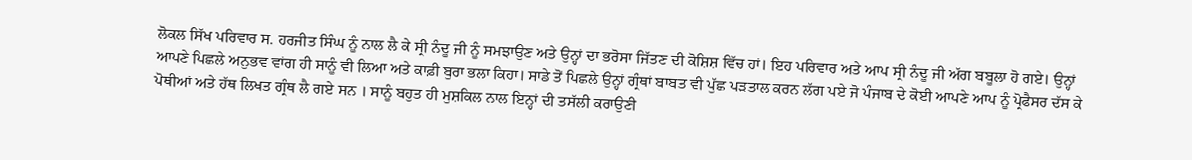ਲੋਕਲ ਸਿੱਖ ਪਰਿਵਾਰ ਸ. ਹਰਜੀਤ ਸਿੰਘ ਨੂੰ ਨਾਲ ਲੈ ਕੇ ਸ੍ਰੀ ਨੰਦੂ ਜੀ ਨੂੰ ਸਮਝਾਉਣ ਅਤੇ ਉਨ੍ਹਾਂ ਦਾ ਭਰੋਸਾ ਜਿੱਤਣ ਦੀ ਕੋਸ਼ਿਸ਼ ਵਿੱਚ ਹਾਂ। ਇਹ ਪਰਿਵਾਰ ਅਤੇ ਆਪ ਸ੍ਰੀ ਨੰਦੂ ਜੀ ਅੱਗ ਬਬੂਲਾ ਹੋ ਗਏ। ਉਨ੍ਹਾਂ ਆਪਣੇ ਪਿਛਲੇ ਅਨੁਭਵ ਵਾਂਗ ਹੀ ਸਾਨੂੰ ਵੀ ਲਿਆ ਅਤੇ ਕਾਫ਼ੀ ਬੁਰਾ ਭਲਾ ਕਿਹਾ। ਸਾਡੇ ਤੋਂ ਪਿਛਲੇ ਉਨ੍ਹਾਂ ਗ੍ਰੰਥਾਂ ਬਾਬਤ ਵੀ ਪੁੱਛ ਪੜਤਾਲ ਕਰਨ ਲੱਗ ਪਏ ਜੋ ਪੰਜਾਬ ਦੇ ਕੋਈ ਆਪਣੇ ਆਪ ਨੂੰ ਪ੍ਰੋਫੈਸਰ ਦੱਸ ਕੇ ਪੋਥੀਆਂ ਅਤੇ ਹੱਥ ਲਿਖਤ ਗ੍ਰੰਥ ਲੈ ਗਏ ਸਨ । ਸਾਨੂੰ ਬਹੁਤ ਹੀ ਮੁਸ਼ਕਿਲ ਨਾਲ ਇਨ੍ਹਾਂ ਦੀ ਤਸੱਲੀ ਕਰਾਉਣੀ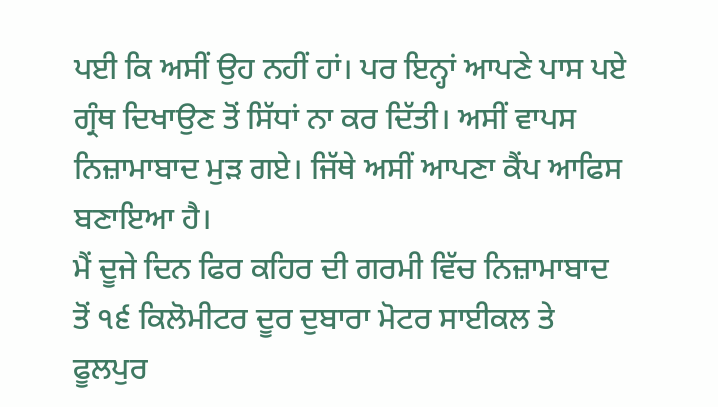ਪਈ ਕਿ ਅਸੀਂ ਉਹ ਨਹੀਂ ਹਾਂ। ਪਰ ਇਨ੍ਹਾਂ ਆਪਣੇ ਪਾਸ ਪਏ ਗ੍ਰੰਥ ਦਿਖਾਉਣ ਤੋਂ ਸਿੱਧਾਂ ਨਾ ਕਰ ਦਿੱਤੀ। ਅਸੀਂ ਵਾਪਸ ਨਿਜ਼ਾਮਾਬਾਦ ਮੁੜ ਗਏ। ਜਿੱਥੇ ਅਸੀਂ ਆਪਣਾ ਕੈਂਪ ਆਫਿਸ ਬਣਾਇਆ ਹੈ।
ਮੈਂ ਦੂਜੇ ਦਿਨ ਫਿਰ ਕਹਿਰ ਦੀ ਗਰਮੀ ਵਿੱਚ ਨਿਜ਼ਾਮਾਬਾਦ ਤੋਂ ੧੬ ਕਿਲੋਮੀਟਰ ਦੂਰ ਦੁਬਾਰਾ ਮੋਟਰ ਸਾਈਕਲ ਤੇ ਫੂਲਪੁਰ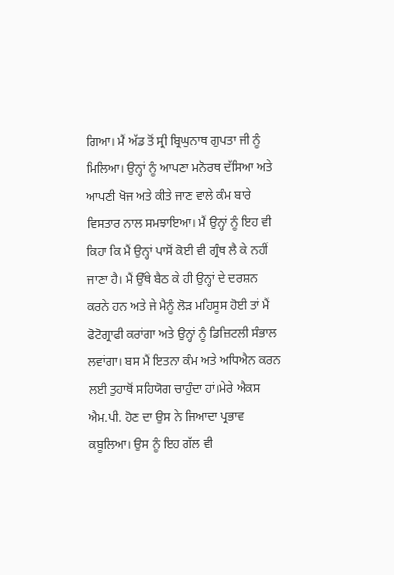ਗਿਆ। ਮੈਂ ਅੱਡ ਤੋਂ ਸ੍ਰੀ ਬ੍ਰਿਘੁਨਾਥ ਗੁਪਤਾ ਜੀ ਨੂੰ ਮਿਲਿਆ। ਉਨ੍ਹਾਂ ਨੂੰ ਆਪਣਾ ਮਨੋਰਥ ਦੱਸਿਆ ਅਤੇ ਆਪਣੀ ਖੋਜ ਅਤੇ ਕੀਤੇ ਜਾਣ ਵਾਲੇ ਕੰਮ ਬਾਰੇ ਵਿਸਤਾਰ ਨਾਲ ਸਮਝਾਇਆ। ਮੈਂ ਉਨ੍ਹਾਂ ਨੂੰ ਇਹ ਵੀ ਕਿਹਾ ਕਿ ਮੈਂ ਉਨ੍ਹਾਂ ਪਾਸੋਂ ਕੋਈ ਵੀ ਗ੍ਰੰਥ ਲੈ ਕੇ ਨਹੀਂ ਜਾਣਾ ਹੈ। ਮੈਂ ਉੱਥੇ ਬੈਠ ਕੇ ਹੀ ਉਨ੍ਹਾਂ ਦੇ ਦਰਸ਼ਨ ਕਰਨੇ ਹਨ ਅਤੇ ਜੇ ਮੈਨੂੰ ਲੋੜ ਮਹਿਸੂਸ ਹੋਈ ਤਾਂ ਮੈਂ ਫੋਟੋਗ੍ਰਾਫੀ ਕਰਾਂਗਾ ਅਤੇ ਉਨ੍ਹਾਂ ਨੂੰ ਡਿਜ਼ਿਟਲੀ ਸੰਭਾਲ ਲਵਾਂਗਾ। ਬਸ ਮੈਂ ਇਤਨਾ ਕੰਮ ਅਤੇ ਅਧਿਐਨ ਕਰਨ ਲਈ ਤੁਹਾਥੋਂ ਸਹਿਯੋਗ ਚਾਹੁੰਦਾ ਹਾਂ।ਮੇਰੇ ਐਕਸ ਐਮ.ਪੀ. ਹੋਣ ਦਾ ਉਸ ਨੇ ਜਿਆਦਾ ਪ੍ਰਭਾਵ ਕਬੂਲਿਆ। ਉਸ ਨੂੰ ਇਹ ਗੱਲ ਵੀ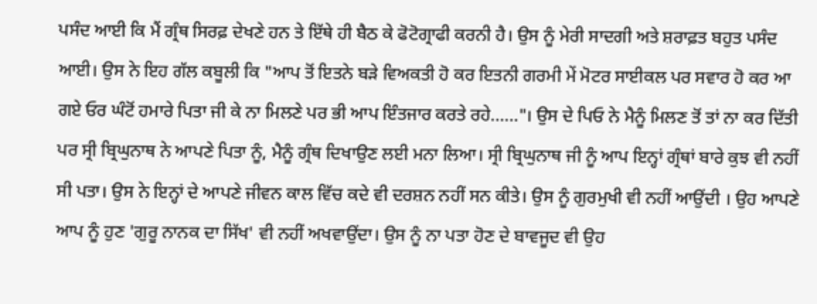ਪਸੰਦ ਆਈ ਕਿ ਮੈਂ ਗ੍ਰੰਥ ਸਿਰਫ਼ ਦੇਖਣੇ ਹਨ ਤੇ ਇੱਥੇ ਹੀ ਬੈਠ ਕੇ ਫੋਟੋਗ੍ਰਾਫੀ ਕਰਨੀ ਹੈ। ਉਸ ਨੂੰ ਮੇਰੀ ਸਾਦਗੀ ਅਤੇ ਸ਼ਰਾਫ਼ਤ ਬਹੁਤ ਪਸੰਦ ਆਈ। ਉਸ ਨੇ ਇਹ ਗੱਲ ਕਬੂਲੀ ਕਿ "ਆਪ ਤੋਂ ਇਤਨੇ ਬੜੇ ਵਿਅਕਤੀ ਹੋ ਕਰ ਇਤਨੀ ਗਰਮੀ ਮੇਂ ਮੋਟਰ ਸਾਈਕਲ ਪਰ ਸਵਾਰ ਹੋ ਕਰ ਆ ਗਏ ਓਰ ਘੰਟੋਂ ਹਮਾਰੇ ਪਿਤਾ ਜੀ ਕੇ ਨਾ ਮਿਲਣੇ ਪਰ ਭੀ ਆਪ ਇੰਤਜਾਰ ਕਰਤੇ ਰਹੇ……"। ਉਸ ਦੇ ਪਿਓ ਨੇ ਮੈਨੂੰ ਮਿਲਣ ਤੋਂ ਤਾਂ ਨਾ ਕਰ ਦਿੱਤੀ ਪਰ ਸ੍ਰੀ ਬ੍ਰਿਘੁਨਾਥ ਨੇ ਆਪਣੇ ਪਿਤਾ ਨੂੰ, ਮੈਨੂੰ ਗ੍ਰੰਥ ਦਿਖਾਉਣ ਲਈ ਮਨਾ ਲਿਆ। ਸ੍ਰੀ ਬ੍ਰਿਘੁਨਾਥ ਜੀ ਨੂੰ ਆਪ ਇਨ੍ਹਾਂ ਗ੍ਰੰਥਾਂ ਬਾਰੇ ਕੁਝ ਵੀ ਨਹੀਂ ਸੀ ਪਤਾ। ਉਸ ਨੇ ਇਨ੍ਹਾਂ ਦੇ ਆਪਣੇ ਜੀਵਨ ਕਾਲ ਵਿੱਚ ਕਦੇ ਵੀ ਦਰਸ਼ਨ ਨਹੀਂ ਸਨ ਕੀਤੇ। ਉਸ ਨੂੰ ਗੁਰਮੁਖੀ ਵੀ ਨਹੀਂ ਆਉਂਦੀ । ਉਹ ਆਪਣੇ ਆਪ ਨੂੰ ਹੁਣ 'ਗੁਰੂ ਨਾਨਕ ਦਾ ਸਿੱਖ' ਵੀ ਨਹੀਂ ਅਖਵਾਉਂਦਾ। ਉਸ ਨੂੰ ਨਾ ਪਤਾ ਹੋਣ ਦੇ ਬਾਵਜੂਦ ਵੀ ਉਹ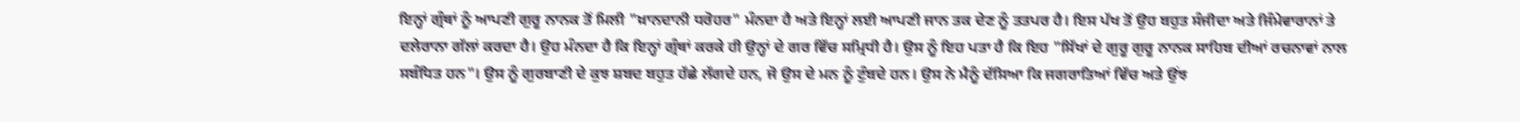ਇਨ੍ਹਾਂ ਗ੍ਰੰਥਾਂ ਨੂੰ ਆਪਣੀ ਗੁਰੂ ਨਾਨਕ ਤੋਂ ਮਿਲੀ "ਖ਼ਾਨਦਾਨੀ ਧਰੋਹਰ" ਮੰਨਦਾ ਹੈ ਅਤੇ ਇਨ੍ਹਾਂ ਲਈ ਆਪਣੀ ਜਾਨ ਤਕ ਦੇਣ ਨੂੰ ਤਤਪਰ ਹੈ। ਇਸ ਪੱਖ ਤੋਂ ਉਹ ਬਹੁਤ ਸੰਜੀਦਾ ਅਤੇ ਜਿੰਮੇਵਾਰਾਨਾਂ ਤੇ ਦਲੇਰਾਨਾ ਗੱਲਾਂ ਕਰਦਾ ਹੈ। ਉਹ ਮੰਨਦਾ ਹੈ ਕਿ ਇਨ੍ਹਾਂ ਗ੍ਰੰਥਾਂ ਕਰਕੇ ਹੀ ਉਨ੍ਹਾਂ ਦੇ ਗਰ ਵਿੱਚ ਸਮ੍ਰਿਧੀ ਹੈ। ਉਸ ਨੂੰ ਇਹ ਪਤਾ ਹੈ ਕਿ ਇਹ "ਸਿੱਖਾਂ ਦੇ ਗੁਰੂ ਗੁਰੂ ਨਾਨਕ ਸਾਹਿਬ ਦੀਆਂ ਰਚਨਾਵਾਂ ਨਾਲ ਸਬੰਧਿਤ ਹਨ"। ਉਸ ਨੂੰ ਗੁਰਬਾਣੀ ਦੇ ਕੁਝ ਸ਼ਬਦ ਬਹੁਤ ਹੱਛੇ ਲੱਗਦੇ ਹਨ, ਜੋ ਉਸ ਦੇ ਮਨ ਨੂੰ ਟੁੰਬਦੇ ਹਨ। ਉਸ ਨੇ ਮੈਨੂੰ ਦੱਸਿਆ ਕਿ ਜਗਰਾਤਿਆਂ ਵਿੱਚ ਅਤੇ ਉਂਝ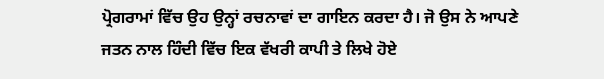ਪ੍ਰੋਗਰਾਮਾਂ ਵਿੱਚ ਉਹ ਉਨ੍ਹਾਂ ਰਚਨਾਵਾਂ ਦਾ ਗਾਇਨ ਕਰਦਾ ਹੈ। ਜੋ ਉਸ ਨੇ ਆਪਣੇ ਜਤਨ ਨਾਲ ਹਿੰਦੀ ਵਿੱਚ ਇਕ ਵੱਖਰੀ ਕਾਪੀ ਤੇ ਲਿਖੇ ਹੋਏ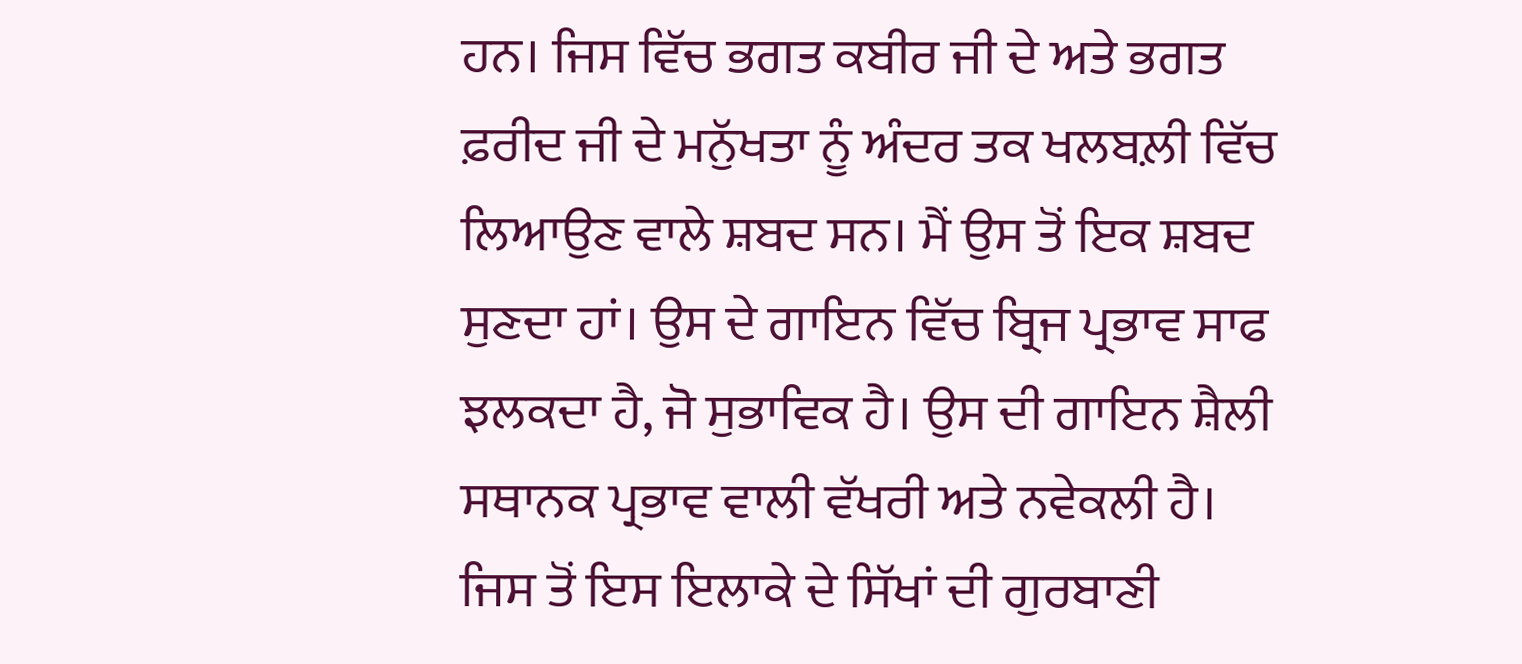ਹਨ। ਜਿਸ ਵਿੱਚ ਭਗਤ ਕਬੀਰ ਜੀ ਦੇ ਅਤੇ ਭਗਤ ਫ਼ਰੀਦ ਜੀ ਦੇ ਮਨੁੱਖਤਾ ਨੂੰ ਅੰਦਰ ਤਕ ਖਲਬਲ਼ੀ ਵਿੱਚ ਲਿਆਉਣ ਵਾਲੇ ਸ਼ਬਦ ਸਨ। ਮੈਂ ਉਸ ਤੋਂ ਇਕ ਸ਼ਬਦ ਸੁਣਦਾ ਹਾਂ। ਉਸ ਦੇ ਗਾਇਨ ਵਿੱਚ ਬ੍ਰਿਜ ਪ੍ਰਭਾਵ ਸਾਫ ਝਲਕਦਾ ਹੈ, ਜੋ ਸੁਭਾਵਿਕ ਹੈ। ਉਸ ਦੀ ਗਾਇਨ ਸ਼ੈਲੀ ਸਥਾਨਕ ਪ੍ਰਭਾਵ ਵਾਲੀ ਵੱਖਰੀ ਅਤੇ ਨਵੇਕਲੀ ਹੈ। ਜਿਸ ਤੋਂ ਇਸ ਇਲਾਕੇ ਦੇ ਸਿੱਖਾਂ ਦੀ ਗੁਰਬਾਣੀ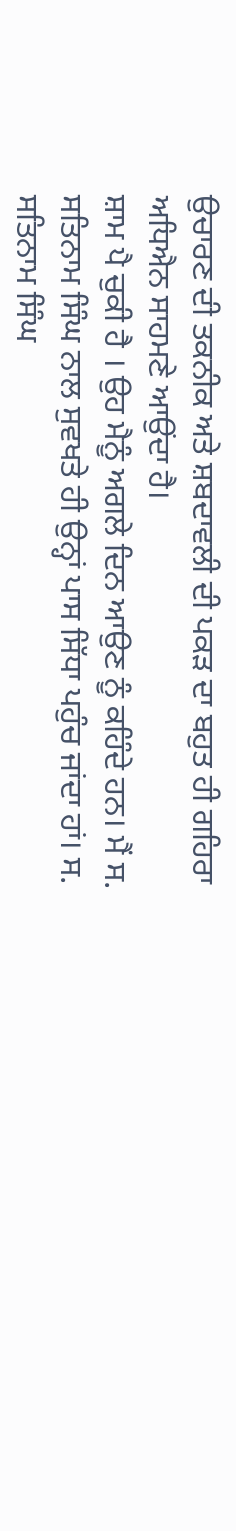ਉਚਾਰਣ ਦੀ ਤਕਨੀਕ ਅਤੇ ਸ਼ਬਦਾਵਲੀ ਦੀ ਪਕੜ ਦਾ ਬਹੁਤ ਹੀ ਗਹਿਰਾ ਅਧਿਐਨ ਸਾਹਮਣੇ ਆਉਂਦਾ ਹੈ।
ਸ਼ਾਮ ਪੈ ਚੁਕੀ ਹੈ । ਉਹ ਮੈਨੂੰ ਅਗਲੇ ਦਿਨ ਆਉਣ ਨੂੰ ਕਹਿੰਦੇ ਹਨ। ਮੈਂ ਸ. ਸਤਿਨਾਮ ਸਿੰਘ ਨਾਲ ਸੁਵਖਤੇ ਹੀ ਉਨ੍ਹਾਂ ਪਾਸ ਸਿੱਧਾ ਪਹੁੰਚ ਜਾਂਦਾ ਹਾਂ। ਸ. ਸਤਿਨਾਮ ਸਿੰਘ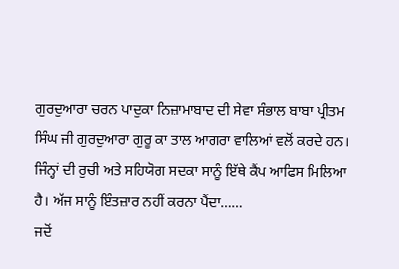ਗੁਰਦੁਆਰਾ ਚਰਨ ਪਾਦੁਕਾ ਨਿਜ਼ਾਮਾਬਾਦ ਦੀ ਸੇਵਾ ਸੰਭਾਲ ਬਾਬਾ ਪ੍ਰੀਤਮ ਸਿੰਘ ਜੀ ਗੁਰਦੁਆਰਾ ਗੁਰੂ ਕਾ ਤਾਲ ਆਗਰਾ ਵਾਲਿਆਂ ਵਲੋਂ ਕਰਦੇ ਹਨ। ਜਿੰਨ੍ਹਾਂ ਦੀ ਰੁਚੀ ਅਤੇ ਸਹਿਯੋਗ ਸਦਕਾ ਸਾਨੂੰ ਇੱਥੇ ਕੈਂਪ ਆਫਿਸ ਮਿਲਿਆ ਹੈ। ਅੱਜ ਸਾਨੂੰ ਇੰਤਜ਼ਾਰ ਨਹੀਂ ਕਰਨਾ ਪੈਂਦਾ……
ਜਦੋਂ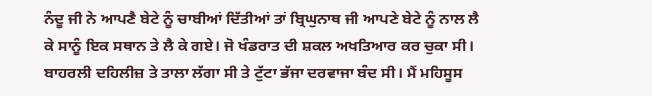ਨੰਦੂ ਜੀ ਨੇ ਆਪਣੈ ਬੇਟੇ ਨੂੰ ਚਾਬੀਆਂ ਦਿੱਤੀਆਂ ਤਾਂ ਬ੍ਰਿਘੁਨਾਥ ਜੀ ਆਪਣੇ ਬੇਟੇ ਨੂੰ ਨਾਲ ਲੈ ਕੇ ਸਾਨੂੰ ਇਕ ਸਥਾਨ ਤੇ ਲੈ ਕੇ ਗਏ। ਜੋ ਖੰਡਰਾਤ ਦੀ ਸ਼ਕਲ ਅਖਤਿਆਰ ਕਰ ਚੁਕਾ ਸੀ। ਬਾਹਰਲੀ ਦਹਿਲੀਜ਼ ਤੇ ਤਾਲਾ ਲੱਗਾ ਸੀ ਤੇ ਟੁੱਟਾ ਭੱਜਾ ਦਰਵਾਜਾ ਬੰਦ ਸੀ। ਮੈਂ ਮਹਿਸੂਸ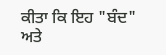ਕੀਤਾ ਕਿ ਇਹ "ਬੰਦ" ਅਤੇ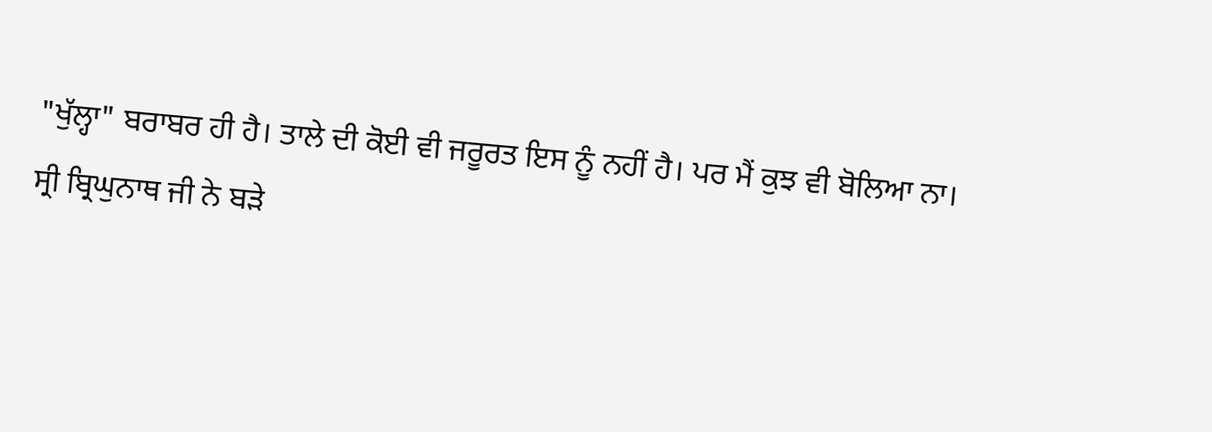"ਖੁੱਲ੍ਹਾ" ਬਰਾਬਰ ਹੀ ਹੈ। ਤਾਲੇ ਦੀ ਕੋਈ ਵੀ ਜਰੂਰਤ ਇਸ ਨੂੰ ਨਹੀਂ ਹੈ। ਪਰ ਮੈਂ ਕੁਝ ਵੀ ਬੋਲਿਆ ਨਾ।
ਸ੍ਰੀ ਬ੍ਰਿਘੁਨਾਥ ਜੀ ਨੇ ਬੜੇ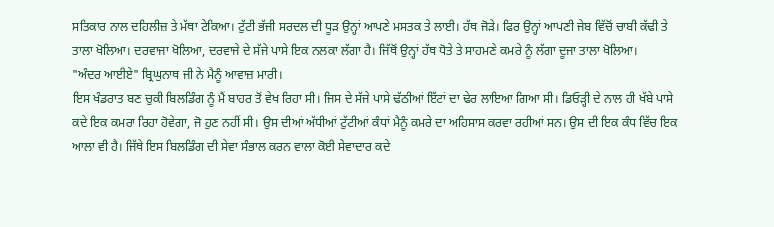ਸਤਿਕਾਰ ਨਾਲ ਦਹਿਲੀਜ਼ ਤੇ ਮੱਥਾ ਟੇਕਿਆ। ਟੁੱਟੀ ਭੱਜੀ ਸਰਦਲ ਦੀ ਧੂੜ ਉਨ੍ਹਾਂ ਆਪਣੇ ਮਸਤਕ ਤੇ ਲਾਈ। ਹੱਥ ਜੋੜੇ। ਫਿਰ ਉਨ੍ਹਾਂ ਆਪਣੀ ਜੇਬ ਵਿੱਚੋਂ ਚਾਬੀ ਕੱਢੀ ਤੇ ਤਾਲਾ ਖੋਲਿਆ। ਦਰਵਾਜਾ ਖੋਲਿਆ, ਦਰਵਾਜੇ ਦੇ ਸੱਜੇ ਪਾਸੇ ਇਕ ਨਲਕਾ ਲੱਗਾ ਹੈ। ਜਿੱਥੋਂ ਉਨ੍ਹਾਂ ਹੱਥ ਧੋਤੇ ਤੇ ਸਾਹਮਣੇ ਕਮਰੇ ਨੂੰ ਲੱਗਾ ਦੂਜਾ ਤਾਲਾ ਖੋਲਿਆ।
"ਅੰਦਰ ਆਈਏ" ਬ੍ਰਿਘੁਨਾਥ ਜੀ ਨੇ ਮੈਨੂੰ ਆਵਾਜ਼ ਮਾਰੀ।
ਇਸ ਖੰਡਰਾਤ ਬਣ ਚੁਕੀ ਬਿਲਡਿੰਗ ਨੂੰ ਮੈਂ ਬਾਹਰ ਤੋਂ ਵੇਖ ਰਿਹਾ ਸੀ। ਜਿਸ ਦੇ ਸੱਜੇ ਪਾਸੇ ਢੱਠੀਆਂ ਇੱਟਾਂ ਦਾ ਢੇਰ ਲਾਇਆ ਗਿਆ ਸੀ। ਡਿਓੜ੍ਹੀ ਦੇ ਨਾਲ ਹੀ ਖੱਬੇ ਪਾਸੇ ਕਦੇ ਇਕ ਕਮਰਾ ਰਿਹਾ ਹੋਵੇਗਾ, ਜੋ ਹੁਣ ਨਹੀਂ ਸੀ। ਉਸ ਦੀਆਂ ਅੱਧੀਆਂ ਟੁੱਟੀਆਂ ਕੰਧਾਂ ਮੈਨੂੰ ਕਮਰੇ ਦਾ ਅਹਿਸਾਸ ਕਰਵਾ ਰਹੀਆਂ ਸਨ। ਉਸ ਦੀ ਇਕ ਕੰਧ ਵਿੱਚ ਇਕ ਆਲਾ ਵੀ ਹੈ। ਜਿੱਥੇ ਇਸ ਬਿਲਡਿੰਗ ਦੀ ਸੇਵਾ ਸੰਭਾਲ ਕਰਨ ਵਾਲਾ ਕੋਈ ਸੇਵਾਦਾਰ ਕਦੇ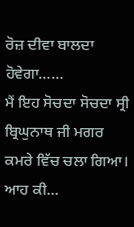ਰੋਜ਼ ਦੀਵਾ ਬਾਲਦਾ ਹੋਵੇਗਾ……
ਮੈਂ ਇਹ ਸੋਚਦਾ ਸੋਚਦਾ ਸ੍ਰੀ ਬ੍ਰਿਘੁਨਾਥ ਜੀ ਮਗਰ ਕਮਰੇ ਵਿੱਚ ਚਲਾ ਗਿਆ।
ਆਹ ਕੀ…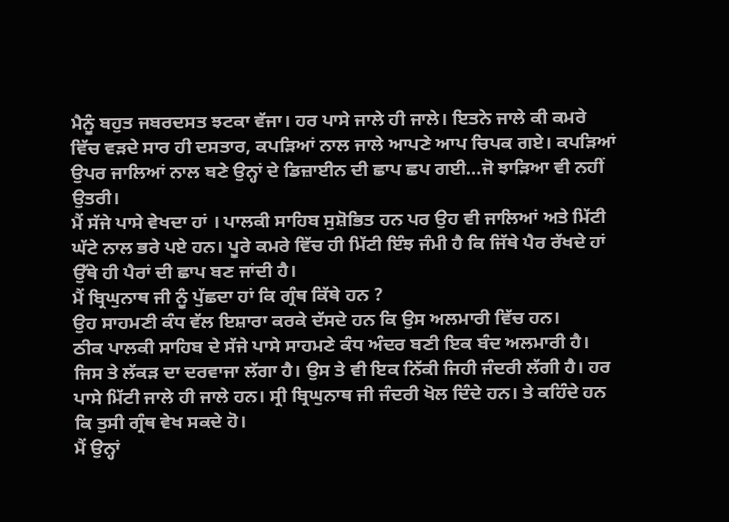ਮੈਨੂੰ ਬਹੁਤ ਜਬਰਦਸਤ ਝਟਕਾ ਵੱਜਾ। ਹਰ ਪਾਸੇ ਜਾਲੇ ਹੀ ਜਾਲੇ। ਇਤਨੇ ਜਾਲੇ ਕੀ ਕਮਰੇ ਵਿੱਚ ਵੜਦੇ ਸਾਰ ਹੀ ਦਸਤਾਰ, ਕਪੜਿਆਂ ਨਾਲ ਜਾਲੇ ਆਪਣੇ ਆਪ ਚਿਪਕ ਗਏ। ਕਪੜਿਆਂ ਉਪਰ ਜਾਲਿਆਂ ਨਾਲ ਬਣੇ ਉਨ੍ਹਾਂ ਦੇ ਡਿਜ਼ਾਈਨ ਦੀ ਛਾਪ ਛਪ ਗਈ…ਜੋ ਝਾੜਿਆ ਵੀ ਨਹੀਂ ਉਤਰੀ।
ਮੈਂ ਸੱਜੇ ਪਾਸੇ ਵੇਖਦਾ ਹਾਂ । ਪਾਲਕੀ ਸਾਹਿਬ ਸੁਸ਼ੋਭਿਤ ਹਨ ਪਰ ਉਹ ਵੀ ਜਾਲਿਆਂ ਅਤੇ ਮਿੱਟੀ ਘੱਟੇ ਨਾਲ ਭਰੇ ਪਏ ਹਨ। ਪੂਰੇ ਕਮਰੇ ਵਿੱਚ ਹੀ ਮਿੱਟੀ ਇੰਝ ਜੰਮੀ ਹੈ ਕਿ ਜਿੱਥੇ ਪੈਰ ਰੱਖਦੇ ਹਾਂ ਉੱਥੇ ਹੀ ਪੈਰਾਂ ਦੀ ਛਾਪ ਬਣ ਜਾਂਦੀ ਹੈ।
ਮੈਂ ਬ੍ਰਿਘੁਨਾਥ ਜੀ ਨੂੰ ਪੁੱਛਦਾ ਹਾਂ ਕਿ ਗ੍ਰੰਥ ਕਿੱਥੇ ਹਨ ?
ਉਹ ਸਾਹਮਣੀ ਕੰਧ ਵੱਲ ਇਸ਼ਾਰਾ ਕਰਕੇ ਦੱਸਦੇ ਹਨ ਕਿ ਉਸ ਅਲਮਾਰੀ ਵਿੱਚ ਹਨ।
ਠੀਕ ਪਾਲਕੀ ਸਾਹਿਬ ਦੇ ਸੱਜੇ ਪਾਸੇ ਸਾਹਮਣੇ ਕੰਧ ਅੰਦਰ ਬਣੀ ਇਕ ਬੰਦ ਅਲਮਾਰੀ ਹੈ। ਜਿਸ ਤੇ ਲੱਕੜ ਦਾ ਦਰਵਾਜਾ ਲੱਗਾ ਹੈ। ਉਸ ਤੇ ਵੀ ਇਕ ਨਿੱਕੀ ਜਿਹੀ ਜੰਦਰੀ ਲੱਗੀ ਹੈ। ਹਰ ਪਾਸੇ ਮਿੱਟੀ ਜਾਲੇ ਹੀ ਜਾਲੇ ਹਨ। ਸ੍ਰੀ ਬ੍ਰਿਘੁਨਾਥ ਜੀ ਜੰਦਰੀ ਖੋਲ ਦਿੰਦੇ ਹਨ। ਤੇ ਕਹਿੰਦੇ ਹਨ ਕਿ ਤੁਸੀ ਗ੍ਰੰਥ ਵੇਖ ਸਕਦੇ ਹੋ।
ਮੈਂ ਉਨ੍ਹਾਂ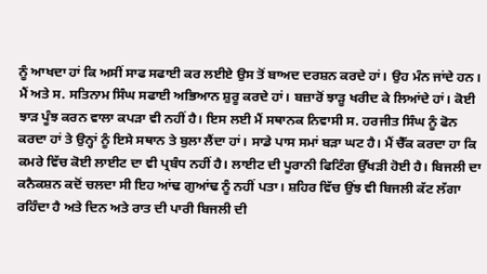ਨੂੰ ਆਖਦਾ ਹਾਂ ਕਿ ਅਸੀਂ ਸਾਫ ਸਫਾਈ ਕਰ ਲਈਏ ਉਸ ਤੋਂ ਬਾਅਦ ਦਰਸ਼ਨ ਕਰਦੇ ਹਾਂ। ਉਹ ਮੰਨ ਜਾਂਦੇ ਹਨ।
ਮੈਂ ਅਤੇ ਸ. ਸਤਿਨਾਮ ਸਿੰਘ ਸਫਾਈ ਅਭਿਆਨ ਸ਼ੁਰੂ ਕਰਦੇ ਹਾਂ। ਬਜ਼ਾਰੋਂ ਝਾੜੂ ਖਰੀਦ ਕੇ ਲਿਆਂਦੇ ਹਾਂ। ਕੋਈ ਝਾੜ ਪੂੰਝ ਕਰਨ ਵਾਲਾ ਕਪੜਾ ਵੀ ਨਹੀਂ ਹੈ। ਇਸ ਲਈ ਮੈਂ ਸਥਾਨਕ ਨਿਵਾਸੀ ਸ. ਹਰਜੀਤ ਸਿੰਘ ਨੂੰ ਫੋਨ ਕਰਦਾ ਹਾਂ ਤੇ ਉਨ੍ਹਾਂ ਨੂੰ ਇਸੇ ਸਥਾਨ ਤੇ ਬੁਲਾ ਲੈਂਦਾ ਹਾਂ। ਸਾਡੇ ਪਾਸ ਸਮਾਂ ਬੜਾ ਘਟ ਹੈ। ਮੈਂ ਚੈੱਕ ਕਰਦਾ ਹਾ ਕਿ ਕਮਰੇ ਵਿੱਚ ਕੋਈ ਲਾਈਟ ਦਾ ਵੀ ਪ੍ਰਬੰਧ ਨਹੀਂ ਹੈ। ਲਾਈਟ ਦੀ ਪੂਰਾਨੀ ਫਿਟਿੰਗ ਉੱਖੜੀ ਹੋਈ ਹੈ। ਬਿਜਲੀ ਦਾ ਕਨੈਕਸ਼ਨ ਕਦੋਂ ਚਲਦਾ ਸੀ ਇਹ ਆਂਢ ਗੁਆਂਢ ਨੂੰ ਨਹੀਂ ਪਤਾ। ਸ਼ਹਿਰ ਵਿੱਚ ਉਂਝ ਵੀ ਬਿਜਲੀ ਕੱਟ ਲੱਗਾ ਰਹਿੰਦਾ ਹੈ ਅਤੇ ਦਿਨ ਅਤੇ ਰਾਤ ਦੀ ਪਾਰੀ ਬਿਜਲੀ ਦੀ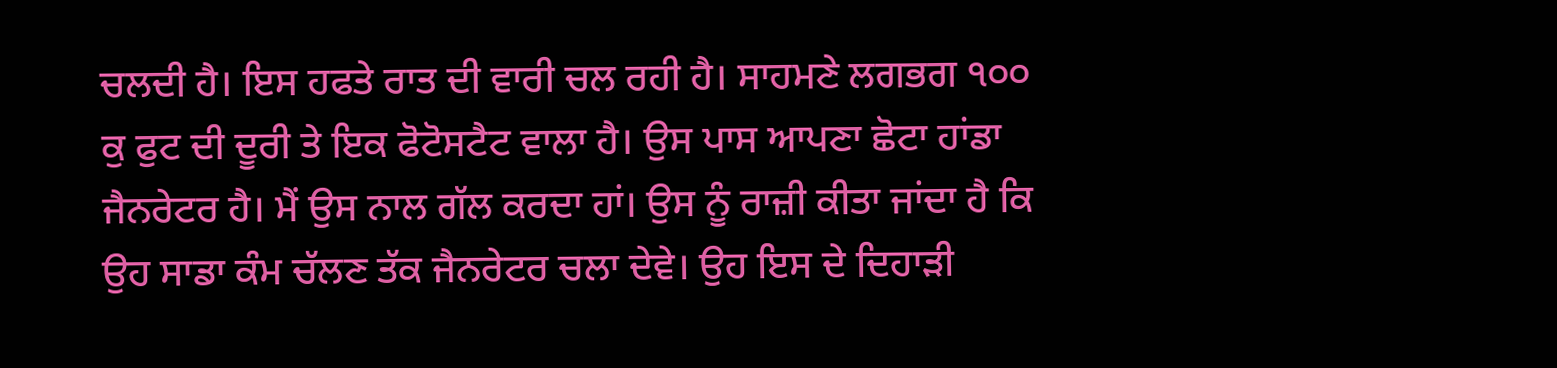ਚਲਦੀ ਹੈ। ਇਸ ਹਫਤੇ ਰਾਤ ਦੀ ਵਾਰੀ ਚਲ ਰਹੀ ਹੈ। ਸਾਹਮਣੇ ਲਗਭਗ ੧੦੦ ਕੁ ਫੁਟ ਦੀ ਦੂਰੀ ਤੇ ਇਕ ਫੋਟੋਸਟੈਟ ਵਾਲਾ ਹੈ। ਉਸ ਪਾਸ ਆਪਣਾ ਛੋਟਾ ਹਾਂਡਾ ਜੈਨਰੇਟਰ ਹੈ। ਮੈਂ ਉਸ ਨਾਲ ਗੱਲ ਕਰਦਾ ਹਾਂ। ਉਸ ਨੂੰ ਰਾਜ਼ੀ ਕੀਤਾ ਜਾਂਦਾ ਹੈ ਕਿ ਉਹ ਸਾਡਾ ਕੰਮ ਚੱਲਣ ਤੱਕ ਜੈਨਰੇਟਰ ਚਲਾ ਦੇਵੇ। ਉਹ ਇਸ ਦੇ ਦਿਹਾੜੀ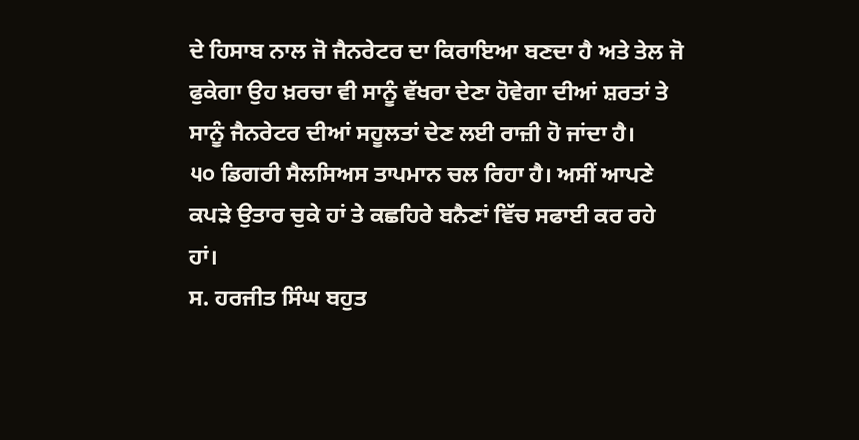ਦੇ ਹਿਸਾਬ ਨਾਲ ਜੋ ਜੈਨਰੇਟਰ ਦਾ ਕਿਰਾਇਆ ਬਣਦਾ ਹੈ ਅਤੇ ਤੇਲ ਜੋ ਫੁਕੇਗਾ ਉਹ ਖ਼ਰਚਾ ਵੀ ਸਾਨੂੰ ਵੱਖਰਾ ਦੇਣਾ ਹੋਵੇਗਾ ਦੀਆਂ ਸ਼ਰਤਾਂ ਤੇ ਸਾਨੂੰ ਜੈਨਰੇਟਰ ਦੀਆਂ ਸਹੂਲਤਾਂ ਦੇਣ ਲਈ ਰਾਜ਼ੀ ਹੋ ਜਾਂਦਾ ਹੈ।
੫੦ ਡਿਗਰੀ ਸੈਲਸਿਅਸ ਤਾਪਮਾਨ ਚਲ ਰਿਹਾ ਹੈ। ਅਸੀਂ ਆਪਣੇ ਕਪੜੇ ਉਤਾਰ ਚੁਕੇ ਹਾਂ ਤੇ ਕਛਹਿਰੇ ਬਨੈਣਾਂ ਵਿੱਚ ਸਫਾਈ ਕਰ ਰਹੇ ਹਾਂ।
ਸ. ਹਰਜੀਤ ਸਿੰਘ ਬਹੁਤ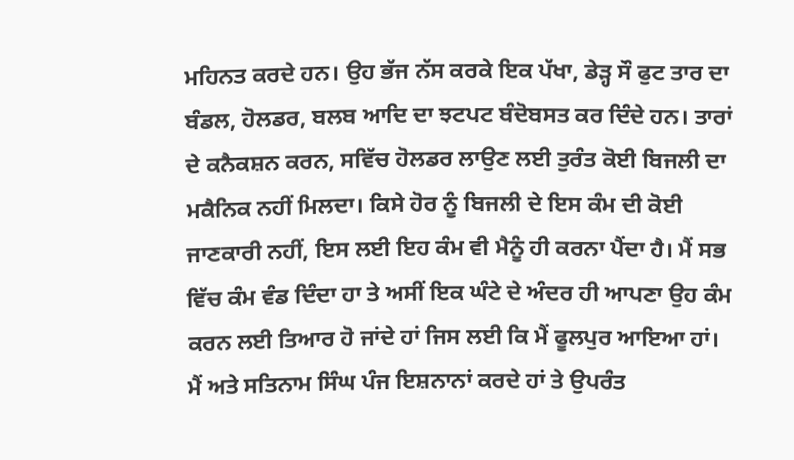ਮਹਿਨਤ ਕਰਦੇ ਹਨ। ਉਹ ਭੱਜ ਨੱਸ ਕਰਕੇ ਇਕ ਪੱਖਾ, ਡੇੜ੍ਹ ਸੌ ਫੁਟ ਤਾਰ ਦਾ ਬੰਡਲ, ਹੋਲਡਰ, ਬਲਬ ਆਦਿ ਦਾ ਝਟਪਟ ਬੰਦੋਬਸਤ ਕਰ ਦਿੰਦੇ ਹਨ। ਤਾਰਾਂ ਦੇ ਕਨੈਕਸ਼ਨ ਕਰਨ, ਸਵਿੱਚ ਹੋਲਡਰ ਲਾਉਣ ਲਈ ਤੁਰੰਤ ਕੋਈ ਬਿਜਲੀ ਦਾ ਮਕੈਨਿਕ ਨਹੀਂ ਮਿਲਦਾ। ਕਿਸੇ ਹੋਰ ਨੂੰ ਬਿਜਲੀ ਦੇ ਇਸ ਕੰਮ ਦੀ ਕੋਈ ਜਾਣਕਾਰੀ ਨਹੀਂ, ਇਸ ਲਈ ਇਹ ਕੰਮ ਵੀ ਮੈਨੂੰ ਹੀ ਕਰਨਾ ਪੈਂਦਾ ਹੈ। ਮੈਂ ਸਭ ਵਿੱਚ ਕੰਮ ਵੰਡ ਦਿੰਦਾ ਹਾ ਤੇ ਅਸੀਂ ਇਕ ਘੰਟੇ ਦੇ ਅੰਦਰ ਹੀ ਆਪਣਾ ਉਹ ਕੰਮ ਕਰਨ ਲਈ ਤਿਆਰ ਹੋ ਜਾਂਦੇ ਹਾਂ ਜਿਸ ਲਈ ਕਿ ਮੈਂ ਫੂਲਪੁਰ ਆਇਆ ਹਾਂ।
ਮੈਂ ਅਤੇ ਸਤਿਨਾਮ ਸਿੰਘ ਪੰਜ ਇਸ਼ਨਾਨਾਂ ਕਰਦੇ ਹਾਂ ਤੇ ਉਪਰੰਤ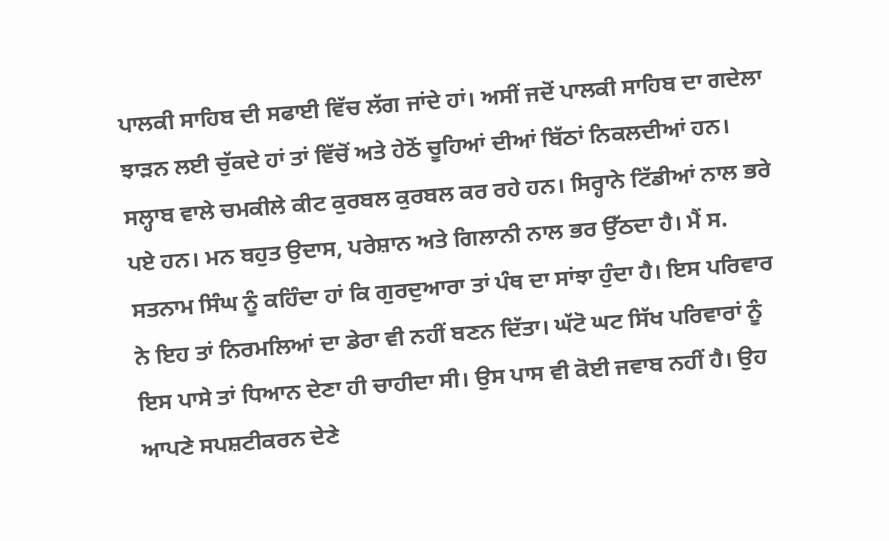ਪਾਲਕੀ ਸਾਹਿਬ ਦੀ ਸਫਾਈ ਵਿੱਚ ਲੱਗ ਜਾਂਦੇ ਹਾਂ। ਅਸੀਂ ਜਦੋਂ ਪਾਲਕੀ ਸਾਹਿਬ ਦਾ ਗਦੇਲਾ ਝਾੜਨ ਲਈ ਚੁੱਕਦੇ ਹਾਂ ਤਾਂ ਵਿੱਚੋਂ ਅਤੇ ਹੇਠੋਂ ਚੂਹਿਆਂ ਦੀਆਂ ਬਿੱਠਾਂ ਨਿਕਲਦੀਆਂ ਹਨ। ਸਲ੍ਹਾਬ ਵਾਲੇ ਚਮਕੀਲੇ ਕੀਟ ਕੁਰਬਲ ਕੁਰਬਲ ਕਰ ਰਹੇ ਹਨ। ਸਿਰ੍ਹਾਨੇ ਟਿੱਡੀਆਂ ਨਾਲ ਭਰੇ ਪਏ ਹਨ। ਮਨ ਬਹੁਤ ਉਦਾਸ, ਪਰੇਸ਼ਾਨ ਅਤੇ ਗਿਲਾਨੀ ਨਾਲ ਭਰ ਉੱਠਦਾ ਹੈ। ਮੈਂ ਸ. ਸਤਨਾਮ ਸਿੰਘ ਨੂੰ ਕਹਿੰਦਾ ਹਾਂ ਕਿ ਗੁਰਦੁਆਰਾ ਤਾਂ ਪੰਥ ਦਾ ਸਾਂਝਾ ਹੁੰਦਾ ਹੈ। ਇਸ ਪਰਿਵਾਰ ਨੇ ਇਹ ਤਾਂ ਨਿਰਮਲਿਆਂ ਦਾ ਡੇਰਾ ਵੀ ਨਹੀਂ ਬਣਨ ਦਿੱਤਾ। ਘੱਟੋ ਘਟ ਸਿੱਖ ਪਰਿਵਾਰਾਂ ਨੂੰ ਇਸ ਪਾਸੇ ਤਾਂ ਧਿਆਨ ਦੇਣਾ ਹੀ ਚਾਹੀਦਾ ਸੀ। ਉਸ ਪਾਸ ਵੀ ਕੋਈ ਜਵਾਬ ਨਹੀਂ ਹੈ। ਉਹ ਆਪਣੇ ਸਪਸ਼ਟੀਕਰਨ ਦੇਣੇ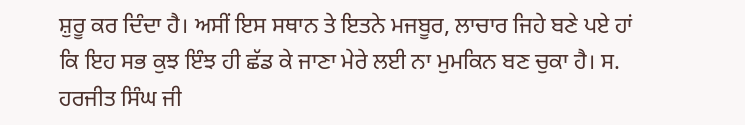ਸ਼ੁਰੂ ਕਰ ਦਿੰਦਾ ਹੈ। ਅਸੀਂ ਇਸ ਸਥਾਨ ਤੇ ਇਤਨੇ ਮਜਬੂਰ, ਲਾਚਾਰ ਜਿਹੇ ਬਣੇ ਪਏ ਹਾਂ ਕਿ ਇਹ ਸਭ ਕੁਝ ਇੰਝ ਹੀ ਛੱਡ ਕੇ ਜਾਣਾ ਮੇਰੇ ਲਈ ਨਾ ਮੁਮਕਿਨ ਬਣ ਚੁਕਾ ਹੈ। ਸ. ਹਰਜੀਤ ਸਿੰਘ ਜੀ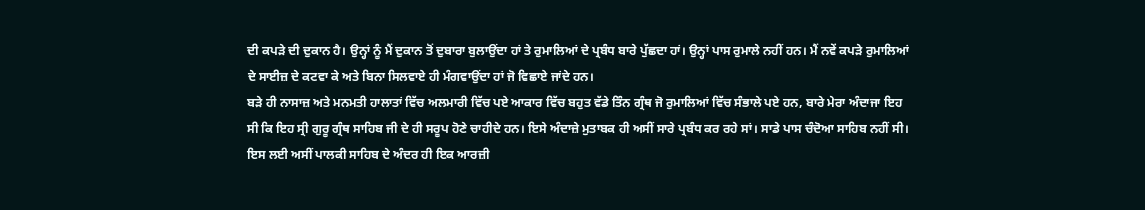ਦੀ ਕਪੜੇ ਦੀ ਦੁਕਾਨ ਹੈ। ਉਨ੍ਹਾਂ ਨੂੰ ਮੈਂ ਦੁਕਾਨ ਤੋਂ ਦੁਬਾਰਾ ਬੁਲਾਉਂਦਾ ਹਾਂ ਤੇ ਰੁਮਾਲਿਆਂ ਦੇ ਪ੍ਰਬੰਧ ਬਾਰੇ ਪੁੱਛਦਾ ਹਾਂ। ਉਨ੍ਹਾਂ ਪਾਸ ਰੁਮਾਲੇ ਨਹੀਂ ਹਨ। ਮੈਂ ਨਵੇਂ ਕਪੜੇ ਰੁਮਾਲਿਆਂ ਦੇ ਸਾਈਜ਼ ਦੇ ਕਟਵਾ ਕੇ ਅਤੇ ਬਿਨਾ ਸਿਲਵਾਏ ਹੀ ਮੰਗਵਾਉਂਦਾ ਹਾਂ ਜੋ ਵਿਛਾਏ ਜਾਂਦੇ ਹਨ।
ਬੜੇ ਹੀ ਨਾਸਾਜ਼ ਅਤੇ ਮਨਮਤੀ ਹਾਲਾਤਾਂ ਵਿੱਚ ਅਲਮਾਰੀ ਵਿੱਚ ਪਏ ਆਕਾਰ ਵਿੱਚ ਬਹੁਤ ਵੱਡੇ ਤਿੰਨ ਗ੍ਰੰਥ ਜੋ ਰੁਮਾਲਿਆਂ ਵਿੱਚ ਸੰਭਾਲੇ ਪਏ ਹਨ, ਬਾਰੇ ਮੇਰਾ ਅੰਦਾਜਾ ਇਹ ਸੀ ਕਿ ਇਹ ਸ੍ਰੀ ਗੁਰੂ ਗ੍ਰੰਥ ਸਾਹਿਬ ਜੀ ਦੇ ਹੀ ਸਰੂਪ ਹੋਣੇ ਚਾਹੀਦੇ ਹਨ। ਇਸੇ ਅੰਦਾਜ਼ੇ ਮੁਤਾਬਕ ਹੀ ਅਸੀਂ ਸਾਰੇ ਪ੍ਰਬੰਧ ਕਰ ਰਹੇ ਸਾਂ। ਸਾਡੇ ਪਾਸ ਚੰਦੋਆ ਸਾਹਿਬ ਨਹੀਂ ਸੀ। ਇਸ ਲਈ ਅਸੀਂ ਪਾਲਕੀ ਸਾਹਿਬ ਦੇ ਅੰਦਰ ਹੀ ਇਕ ਆਰਜ਼ੀ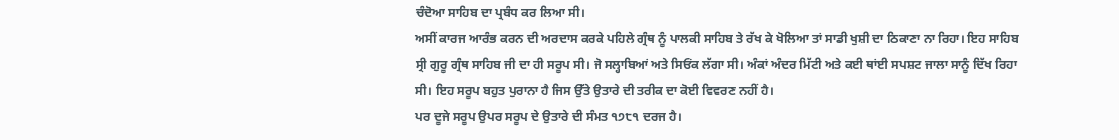ਚੰਦੋਆ ਸਾਹਿਬ ਦਾ ਪ੍ਰਬੰਧ ਕਰ ਲਿਆ ਸੀ।
ਅਸੀਂ ਕਾਰਜ ਆਰੰਭ ਕਰਨ ਦੀ ਅਰਦਾਸ ਕਰਕੇ ਪਹਿਲੇ ਗ੍ਰੰਥ ਨੂੰ ਪਾਲਕੀ ਸਾਹਿਬ ਤੇ ਰੱਖ ਕੇ ਖੋਲਿਆ ਤਾਂ ਸਾਡੀ ਖੁਸ਼ੀ ਦਾ ਠਿਕਾਣਾ ਨਾ ਰਿਹਾ। ਇਹ ਸਾਹਿਬ ਸ੍ਰੀ ਗੁਰੂ ਗ੍ਰੰਥ ਸਾਹਿਬ ਜੀ ਦਾ ਹੀ ਸਰੂਪ ਸੀ। ਜੋ ਸਲ੍ਹਾਬਿਆਂ ਅਤੇ ਸਿਓਂਕ ਲੱਗਾ ਸੀ। ਅੰਕਾਂ ਅੰਦਰ ਮਿੱਟੀ ਅਤੇ ਕਈ ਥਾਂਈ ਸਪਸ਼ਟ ਜਾਲਾ ਸਾਨੂੰ ਦਿੱਖ ਰਿਹਾ ਸੀ। ਇਹ ਸਰੂਪ ਬਹੁਤ ਪੁਰਾਨਾ ਹੈ ਜਿਸ ਉੱਤੇ ਉਤਾਰੇ ਦੀ ਤਰੀਕ ਦਾ ਕੋਈ ਵਿਵਰਣ ਨਹੀਂ ਹੈ।
ਪਰ ਦੂਜੇ ਸਰੂਪ ਉਪਰ ਸਰੂਪ ਦੇ ਉਤਾਰੇ ਦੀ ਸੰਮਤ ੧੭੮੧ ਦਰਜ ਹੈ।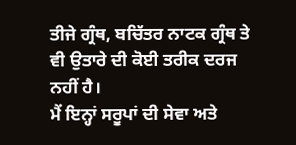ਤੀਜੇ ਗ੍ਰੰਥ, ਬਚਿੱਤਰ ਨਾਟਕ ਗ੍ਰੰਥ ਤੇ ਵੀ ਉਤਾਰੇ ਦੀ ਕੋਈ ਤਰੀਕ ਦਰਜ ਨਹੀਂ ਹੈ।
ਮੈਂ ਇਨ੍ਹਾਂ ਸਰੂਪਾਂ ਦੀ ਸੇਵਾ ਅਤੇ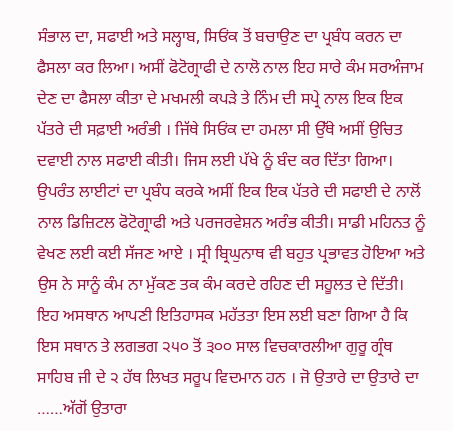ਸੰਭਾਲ ਦਾ, ਸਫਾਈ ਅਤੇ ਸਲ੍ਹਾਬ, ਸਿਓਂਕ ਤੋਂ ਬਚਾਉਣ ਦਾ ਪ੍ਰਬੰਧ ਕਰਨ ਦਾ ਫੈਸਲਾ ਕਰ ਲਿਆ। ਅਸੀਂ ਫੋਟੋਗ੍ਰਾਫੀ ਦੇ ਨਾਲੋ ਨਾਲ ਇਹ ਸਾਰੇ ਕੰਮ ਸਰਅੰਜਾਮ ਦੇਣ ਦਾ ਫੈਸਲਾ ਕੀਤਾ ਦੇ ਮਖਮਲੀ ਕਪੜੇ ਤੇ ਨਿੰਮ ਦੀ ਸਪ੍ਰੇ ਨਾਲ ਇਕ ਇਕ ਪੱਤਰੇ ਦੀ ਸਫ਼ਾਈ ਅਰੰਭੀ । ਜਿੱਥੇ ਸਿਓਂਕ ਦਾ ਹਮਲਾ ਸੀ ਉੱਥੇ ਅਸੀਂ ਉਚਿਤ ਦਵਾਈ ਨਾਲ ਸਫਾਈ ਕੀਤੀ। ਜਿਸ ਲਈ ਪੱਖੇ ਨੂੰ ਬੰਦ ਕਰ ਦਿੱਤਾ ਗਿਆ। ਉਪਰੰਤ ਲਾਈਟਾਂ ਦਾ ਪ੍ਰਬੰਧ ਕਰਕੇ ਅਸੀਂ ਇਕ ਇਕ ਪੱਤਰੇ ਦੀ ਸਫਾਈ ਦੇ ਨਾਲੋਂ ਨਾਲ ਡਿਜ਼ਿਟਲ ਫੋਟੋਗ੍ਰਾਫੀ ਅਤੇ ਪਰਜਰਵੇਸ਼ਨ ਅਰੰਭ ਕੀਤੀ। ਸਾਡੀ ਮਹਿਨਤ ਨੂੰ ਵੇਖਣ ਲਈ ਕਈ ਸੱਜਣ ਆਏ । ਸ੍ਰੀ ਬ੍ਰਿਘੁਨਾਥ ਵੀ ਬਹੁਤ ਪ੍ਰਭਾਵਤ ਹੋਇਆ ਅਤੇ ਉਸ ਨੇ ਸਾਨੂੰ ਕੰਮ ਨਾ ਮੁੱਕਣ ਤਕ ਕੰਮ ਕਰਦੇ ਰਹਿਣ ਦੀ ਸਹੂਲਤ ਦੇ ਦਿੱਤੀ।
ਇਹ ਅਸਥਾਨ ਆਪਣੀ ਇਤਿਹਾਸਕ ਮਹੱਤਤਾ ਇਸ ਲਈ ਬਣਾ ਗਿਆ ਹੈ ਕਿ ਇਸ ਸਥਾਨ ਤੇ ਲਗਭਗ ੨੫੦ ਤੋਂ ੩੦੦ ਸਾਲ ਵਿਚਕਾਰਲੀਆ ਗੁਰੂ ਗ੍ਰੰਥ ਸਾਹਿਬ ਜੀ ਦੇ ੨ ਹੱਥ ਲਿਖਤ ਸਰੂਪ ਵਿਦਮਾਨ ਹਨ । ਜੋ ਉਤਾਰੇ ਦਾ ਉਤਾਰੇ ਦਾ ……ਅੱਗੋਂ ਉਤਾਰਾ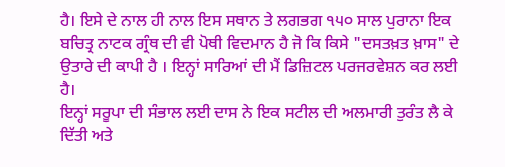ਹੈ। ਇਸੇ ਦੇ ਨਾਲ ਹੀ ਨਾਲ ਇਸ ਸਥਾਨ ਤੇ ਲਗਭਗ ੧੫੦ ਸਾਲ ਪੁਰਾਨਾ ਇਕ ਬਚਿਤ੍ਰ ਨਾਟਕ ਗ੍ਰੰਥ ਦੀ ਵੀ ਪੋਥੀ ਵਿਦਮਾਨ ਹੈ ਜੋ ਕਿ ਕਿਸੇ "ਦਸਤਖ਼ਤ ਖ਼ਾਸ" ਦੇ ਉਤਾਰੇ ਦੀ ਕਾਪੀ ਹੈ । ਇਨ੍ਹਾਂ ਸਾਰਿਆਂ ਦੀ ਮੈਂ ਡਿਜ਼ਿਟਲ ਪਰਜਰਵੇਸ਼ਨ ਕਰ ਲਈ ਹੈ।
ਇਨ੍ਹਾਂ ਸਰੂਪਾ ਦੀ ਸੰਭਾਲ ਲਈ ਦਾਸ ਨੇ ਇਕ ਸਟੀਲ ਦੀ ਅਲਮਾਰੀ ਤੁਰੰਤ ਲੈ ਕੇ ਦਿੱਤੀ ਅਤੇ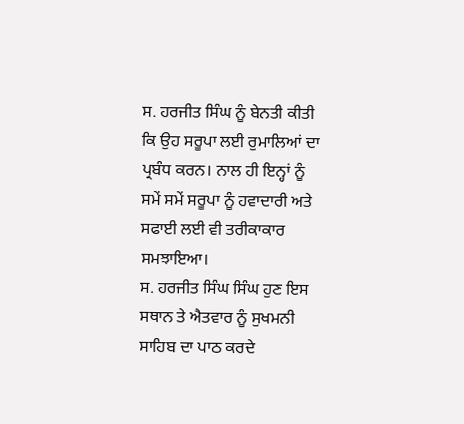ਸ. ਹਰਜੀਤ ਸਿੰਘ ਨੂੰ ਬੇਨਤੀ ਕੀਤੀ ਕਿ ਉਹ ਸਰੂਪਾ ਲਈ ਰੁਮਾਲਿਆਂ ਦਾ ਪ੍ਰਬੰਧ ਕਰਨ। ਨਾਲ ਹੀ ਇਨ੍ਹਾਂ ਨੂੰ ਸਮੇਂ ਸਮੇਂ ਸਰੂਪਾ ਨੂੰ ਹਵਾਦਾਰੀ ਅਤੇ ਸਫਾਈ ਲਈ ਵੀ ਤਰੀਕਾਕਾਰ ਸਮਝਾਇਆ।
ਸ. ਹਰਜੀਤ ਸਿੰਘ ਸਿੰਘ ਹੁਣ ਇਸ ਸਥਾਨ ਤੇ ਐਤਵਾਰ ਨੂੰ ਸੁਖਮਨੀ ਸਾਹਿਬ ਦਾ ਪਾਠ ਕਰਦੇ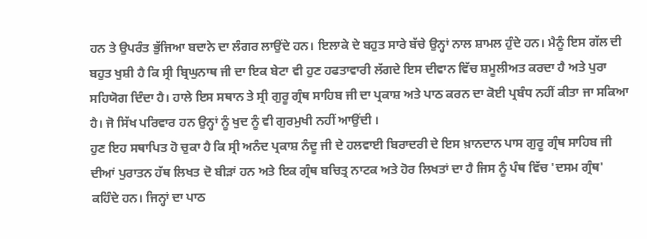ਹਨ ਤੇ ਉਪਰੰਤ ਭੁੱਜਿਆ ਬਦਾਨੇ ਦਾ ਲੰਗਰ ਲਾਉਂਦੇ ਹਨ। ਇਲਾਕੇ ਦੇ ਬਹੁਤ ਸਾਰੇ ਬੱਚੇ ਉਨ੍ਹਾਂ ਨਾਲ ਸ਼ਾਮਲ ਹੁੰਦੇ ਹਨ। ਮੈਨੂੰ ਇਸ ਗੱਲ ਦੀ ਬਹੁਤ ਖੁਸ਼ੀ ਹੈ ਕਿ ਸ੍ਰੀ ਬ੍ਰਿਘੁਨਾਥ ਜੀ ਦਾ ਇਕ ਬੇਟਾ ਵੀ ਹੁਣ ਹਫਤਾਵਾਰੀ ਲੱਗਦੇ ਇਸ ਦੀਵਾਨ ਵਿੱਚ ਸ਼ਮੂਲੀਅਤ ਕਰਦਾ ਹੈ ਅਤੇ ਪੁਰਾ ਸਹਿਯੋਗ ਦਿੰਦਾ ਹੈ। ਹਾਲੇ ਇਸ ਸਥਾਨ ਤੇ ਸ੍ਰੀ ਗੁਰੂ ਗ੍ਰੰਥ ਸਾਹਿਬ ਜੀ ਦਾ ਪ੍ਰਕਾਸ਼ ਅਤੇ ਪਾਠ ਕਰਨ ਦਾ ਕੋਈ ਪ੍ਰਬੰਧ ਨਹੀਂ ਕੀਤਾ ਜਾ ਸਕਿਆ ਹੈ। ਜੋ ਸਿੱਖ ਪਰਿਵਾਰ ਹਨ ਉਨ੍ਹਾਂ ਨੂੰ ਖੁਦ ਨੂੰ ਵੀ ਗੁਰਮੁਖੀ ਨਹੀਂ ਆਉਂਦੀ ।
ਹੁਣ ਇਹ ਸਥਾਪਿਤ ਹੋ ਚੁਕਾ ਹੈ ਕਿ ਸ੍ਰੀ ਅਨੰਦ ਪ੍ਰਕਾਸ਼ ਨੰਦੂ ਜੀ ਦੇ ਹਲਵਾਈ ਬਿਰਾਦਰੀ ਦੇ ਇਸ ਖ਼ਾਨਦਾਨ ਪਾਸ ਗੁਰੂ ਗ੍ਰੰਥ ਸਾਹਿਬ ਜੀ ਦੀਆਂ ਪੁਰਾਤਨ ਹੱਥ ਲਿਖਤ ਦੋ ਬੀੜਾਂ ਹਨ ਅਤੇ ਇਕ ਗ੍ਰੰਥ ਬਚਿਤ੍ਰ ਨਾਟਕ ਅਤੇ ਹੋਰ ਲਿਖਤਾਂ ਦਾ ਹੈ ਜਿਸ ਨੂੰ ਪੰਥ ਵਿੱਚ 'ਦਸਮ ਗ੍ਰੰਥ' ਕਹਿੰਦੇ ਹਨ। ਜਿਨ੍ਹਾਂ ਦਾ ਪਾਠ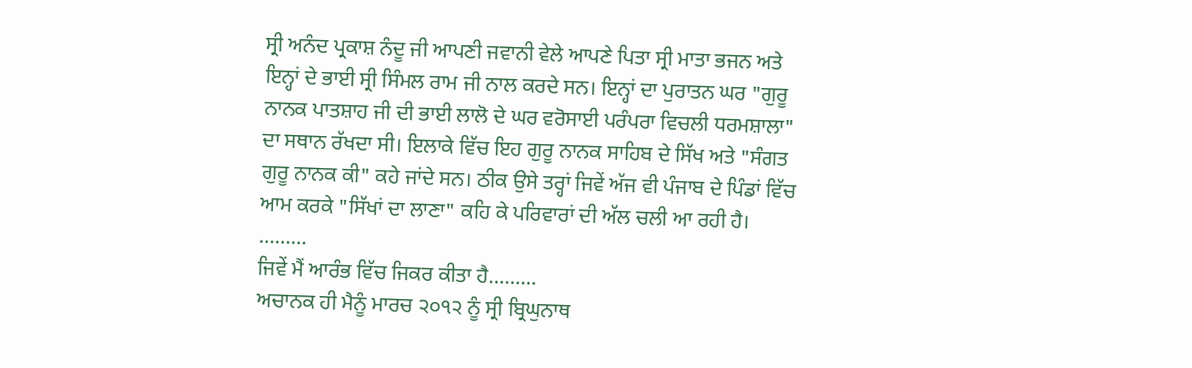ਸ੍ਰੀ ਅਨੰਦ ਪ੍ਰਕਾਸ਼ ਨੰਦੂ ਜੀ ਆਪਣੀ ਜਵਾਨੀ ਵੇਲੇ ਆਪਣੇ ਪਿਤਾ ਸ੍ਰੀ ਮਾਤਾ ਭਜਨ ਅਤੇ ਇਨ੍ਹਾਂ ਦੇ ਭਾਈ ਸ੍ਰੀ ਸਿੰਮਲ ਰਾਮ ਜੀ ਨਾਲ ਕਰਦੇ ਸਨ। ਇਨ੍ਹਾਂ ਦਾ ਪੁਰਾਤਨ ਘਰ "ਗੁਰੂ ਨਾਨਕ ਪਾਤਸ਼ਾਹ ਜੀ ਦੀ ਭਾਈ ਲਾਲੋ ਦੇ ਘਰ ਵਰੋਸਾਈ ਪਰੰਪਰਾ ਵਿਚਲੀ ਧਰਮਸ਼ਾਲਾ" ਦਾ ਸਥਾਨ ਰੱਖਦਾ ਸੀ। ਇਲਾਕੇ ਵਿੱਚ ਇਹ ਗੁਰੂ ਨਾਨਕ ਸਾਹਿਬ ਦੇ ਸਿੱਖ ਅਤੇ "ਸੰਗਤ ਗੁਰੂ ਨਾਨਕ ਕੀ" ਕਹੇ ਜਾਂਦੇ ਸਨ। ਠੀਕ ਉਸੇ ਤਰ੍ਹਾਂ ਜਿਵੇਂ ਅੱਜ ਵੀ ਪੰਜਾਬ ਦੇ ਪਿੰਡਾਂ ਵਿੱਚ ਆਮ ਕਰਕੇ "ਸਿੱਖਾਂ ਦਾ ਲਾਣਾ" ਕਹਿ ਕੇ ਪਰਿਵਾਰਾਂ ਦੀ ਅੱਲ ਚਲੀ ਆ ਰਹੀ ਹੈ।
………
ਜਿਵੇਂ ਮੈਂ ਆਰੰਭ ਵਿੱਚ ਜਿਕਰ ਕੀਤਾ ਹੈ………
ਅਚਾਨਕ ਹੀ ਮੈਨੂੰ ਮਾਰਚ ੨੦੧੨ ਨੂੰ ਸ੍ਰੀ ਬ੍ਰਿਘੁਨਾਥ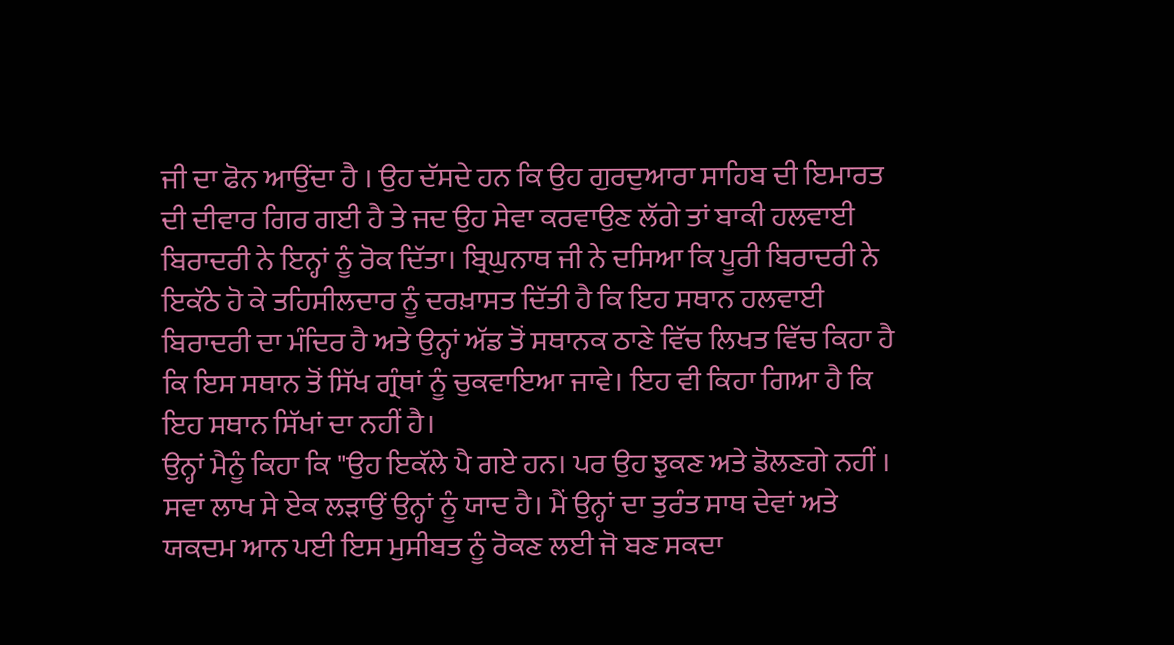ਜੀ ਦਾ ਫੋਨ ਆਉਂਦਾ ਹੈ । ਉਹ ਦੱਸਦੇ ਹਨ ਕਿ ਉਹ ਗੁਰਦੁਆਰਾ ਸਾਹਿਬ ਦੀ ਇਮਾਰਤ ਦੀ ਦੀਵਾਰ ਗਿਰ ਗਈ ਹੈ ਤੇ ਜਦ ਉਹ ਸੇਵਾ ਕਰਵਾਉਣ ਲੱਗੇ ਤਾਂ ਬਾਕੀ ਹਲਵਾਈ ਬਿਰਾਦਰੀ ਨੇ ਇਨ੍ਹਾਂ ਨੂੰ ਰੋਕ ਦਿੱਤਾ। ਬ੍ਰਿਘੁਨਾਥ ਜੀ ਨੇ ਦਸਿਆ ਕਿ ਪੂਰੀ ਬਿਰਾਦਰੀ ਨੇ ਇਕੱਠੇ ਹੋ ਕੇ ਤਹਿਸੀਲਦਾਰ ਨੂੰ ਦਰਖ਼ਾਸਤ ਦਿੱਤੀ ਹੈ ਕਿ ਇਹ ਸਥਾਨ ਹਲਵਾਈ ਬਿਰਾਦਰੀ ਦਾ ਮੰਦਿਰ ਹੈ ਅਤੇ ਉਨ੍ਹਾਂ ਅੱਡ ਤੋਂ ਸਥਾਨਕ ਠਾਣੇ ਵਿੱਚ ਲਿਖਤ ਵਿੱਚ ਕਿਹਾ ਹੈ ਕਿ ਇਸ ਸਥਾਨ ਤੋਂ ਸਿੱਖ ਗ੍ਰੰਥਾਂ ਨੂੰ ਚੁਕਵਾਇਆ ਜਾਵੇ। ਇਹ ਵੀ ਕਿਹਾ ਗਿਆ ਹੈ ਕਿ ਇਹ ਸਥਾਨ ਸਿੱਖਾਂ ਦਾ ਨਹੀਂ ਹੈ।
ਉਨ੍ਹਾਂ ਮੈਨੂੰ ਕਿਹਾ ਕਿ "ਉਹ ਇਕੱਲੇ ਪੈ ਗਏ ਹਨ। ਪਰ ਉਹ ਝੁਕਣ ਅਤੇ ਡੋਲਣਗੇ ਨਹੀਂ । ਸਵਾ ਲਾਖ ਸੇ ਏਕ ਲੜਾਉਂ ਉਨ੍ਹਾਂ ਨੂੰ ਯਾਦ ਹੈ। ਮੈਂ ਉਨ੍ਹਾਂ ਦਾ ਤੁਰੰਤ ਸਾਥ ਦੇਵਾਂ ਅਤੇ ਯਕਦਮ ਆਨ ਪਈ ਇਸ ਮੁਸੀਬਤ ਨੂੰ ਰੋਕਣ ਲਈ ਜੋ ਬਣ ਸਕਦਾ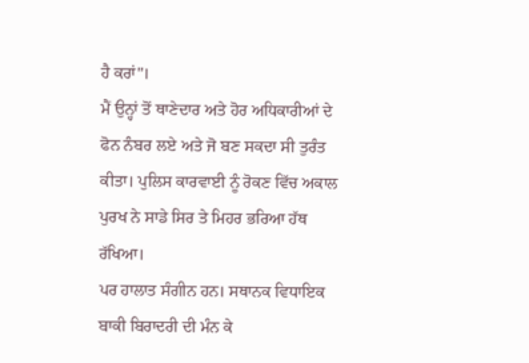ਹੈ ਕਰਾਂ"।
ਮੈਂ ਉਨ੍ਹਾਂ ਤੋਂ ਥਾਣੇਦਾਰ ਅਤੇ ਹੋਰ ਅਧਿਕਾਰੀਆਂ ਦੇ ਫੋਨ ਨੰਬਰ ਲਏ ਅਤੇ ਜੋ ਬਣ ਸਕਦਾ ਸੀ ਤੁਰੰਤ ਕੀਤਾ। ਪੁਲਿਸ ਕਾਰਵਾਈ ਨੂੰ ਰੋਕਣ ਵਿੱਚ ਅਕਾਲ ਪੁਰਖ ਨੇ ਸਾਡੇ ਸਿਰ ਤੇ ਮਿਹਰ ਭਰਿਆ ਹੱਥ ਰੱਖਿਆ।
ਪਰ ਹਾਲਾਤ ਸੰਗੀਨ ਹਨ। ਸਥਾਨਕ ਵਿਧਾਇਕ ਬਾਕੀ ਬਿਰਾਦਰੀ ਦੀ ਮੰਨ ਕੇ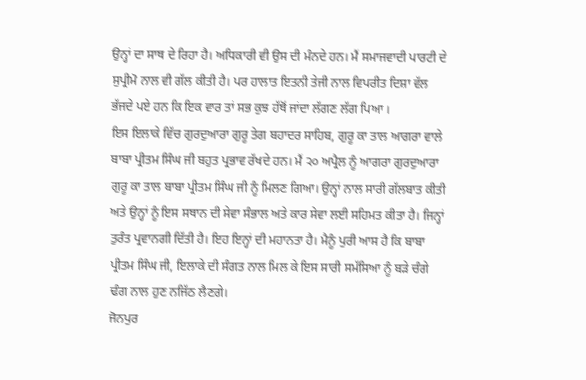ਉਨ੍ਹਾਂ ਦਾ ਸਾਥ ਦੇ ਰਿਹਾ ਹੈ। ਅਧਿਕਾਰੀ ਵੀ ਉਸ ਦੀ ਮੰਨਦੇ ਹਨ। ਮੈਂ ਸਮਾਜਵਾਦੀ ਪਾਰਟੀ ਦੇ ਸੁਪ੍ਰੀਮੋ ਨਾਲ ਵੀ ਗੱਲ ਕੀਤੀ ਹੈ। ਪਰ ਹਾਲਾਤ ਇਤਨੀ ਤੇਜੀ ਨਾਲ ਵਿਪਰੀਤ ਦਿਸ਼ਾ ਵੱਲ ਭੱਜਦੇ ਪਏ ਹਨ ਕਿ ਇਕ ਵਾਰ ਤਾਂ ਸਭ ਕੁਝ ਹੱਥੋਂ ਜਾਂਦਾ ਲੱਗਣ ਲੱਗ ਪਿਆ ।
ਇਸ ਇਲਾਕੇ ਵਿੱਚ ਗੁਰਦੁਆਰਾ ਗੁਰੂ ਤੇਗ ਬਹਾਦਰ ਸਾਹਿਬ, ਗੁਰੂ ਕਾ ਤਾਲ ਆਗਰਾ ਵਾਲੇ ਬਾਬਾ ਪ੍ਰੀਤਮ ਸਿੰਘ ਜੀ ਬਹੁਤ ਪ੍ਰਭਾਵ ਰੱਖਦੇ ਹਨ। ਮੈਂ ੨੦ ਅਪ੍ਰੈਲ ਨੂੰ ਆਗਰਾ ਗੁਰਦੁਆਰਾ ਗੁਰੂ ਕਾ ਤਾਲ ਬਾਬਾ ਪ੍ਰੀਤਮ ਸਿੰਘ ਜੀ ਨੂੰ ਮਿਲਣ ਗਿਆ। ਉਨ੍ਹਾਂ ਨਾਲ ਸਾਰੀ ਗੱਲਬਾਤ ਕੀਤੀ ਅਤੇ ਉਨ੍ਹਾਂ ਨੂੰ ਇਸ ਸਥਾਨ ਦੀ ਸੇਵਾ ਸੰਭਾਲ ਅਤੇ ਕਾਰ ਸੇਵਾ ਲਈ ਸਹਿਮਤ ਕੀਤਾ ਹੈ। ਜਿਨ੍ਹਾਂ ਤੁਰੰਤ ਪ੍ਰਵਾਨਗੀ ਦਿੱਤੀ ਹੈ। ਇਹ ਇਨ੍ਹਾਂ ਦੀ ਮਹਾਨਤਾ ਹੈ। ਮੈਨੂੰ ਪੁਰੀ ਆਸ ਹੈ ਕਿ ਬਾਬਾ ਪ੍ਰੀਤਮ ਸਿੰਘ ਜੀ, ਇਲਾਕੇ ਦੀ ਸੰਗਤ ਨਾਲ ਮਿਲ ਕੇ ਇਸ ਸਾਰੀ ਸਮੱਸਿਆ ਨੂੰ ਬੜੇ ਚੰਗੇ ਢੰਗ ਨਾਲ ਹੁਣ ਨਜਿੱਠ ਲੈਣਗੇ।
ਜੋਨਪੁਰ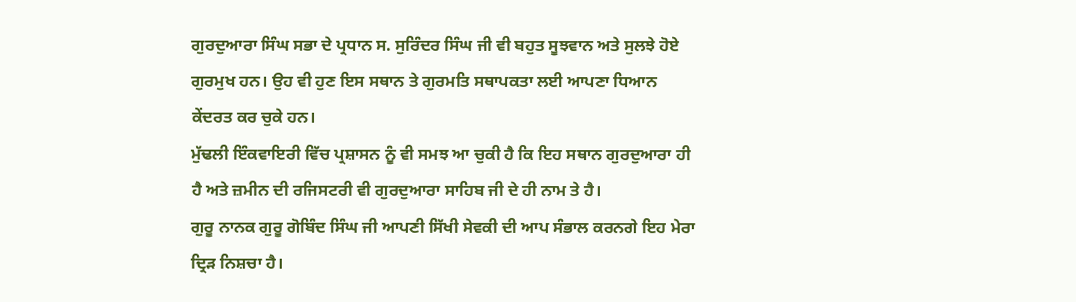ਗੁਰਦੁਆਰਾ ਸਿੰਘ ਸਭਾ ਦੇ ਪ੍ਰਧਾਨ ਸ. ਸੁਰਿੰਦਰ ਸਿੰਘ ਜੀ ਵੀ ਬਹੁਤ ਸੂਝਵਾਨ ਅਤੇ ਸੁਲਝੇ ਹੋਏ ਗੁਰਮੁਖ ਹਨ। ਉਹ ਵੀ ਹੁਣ ਇਸ ਸਥਾਨ ਤੇ ਗੁਰਮਤਿ ਸਥਾਪਕਤਾ ਲਈ ਆਪਣਾ ਧਿਆਨ ਕੇਂਦਰਤ ਕਰ ਚੁਕੇ ਹਨ।
ਮੁੱਢਲੀ ਇੰਕਵਾਇਰੀ ਵਿੱਚ ਪ੍ਰਸ਼ਾਸਨ ਨੂੰ ਵੀ ਸਮਝ ਆ ਚੁਕੀ ਹੈ ਕਿ ਇਹ ਸਥਾਨ ਗੁਰਦੁਆਰਾ ਹੀ ਹੈ ਅਤੇ ਜ਼ਮੀਨ ਦੀ ਰਜਿਸਟਰੀ ਵੀ ਗੁਰਦੁਆਰਾ ਸਾਹਿਬ ਜੀ ਦੇ ਹੀ ਨਾਮ ਤੇ ਹੈ।
ਗੁਰੂ ਨਾਨਕ ਗੁਰੂ ਗੋਬਿੰਦ ਸਿੰਘ ਜੀ ਆਪਣੀ ਸਿੱਖੀ ਸੇਵਕੀ ਦੀ ਆਪ ਸੰਭਾਲ ਕਰਨਗੇ ਇਹ ਮੇਰਾ ਦ੍ਰਿੜ ਨਿਸ਼ਚਾ ਹੈ।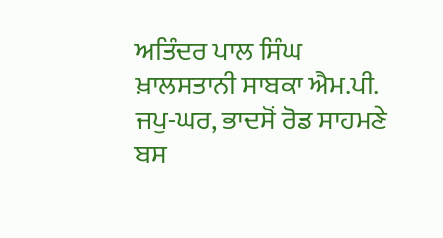ਅਤਿੰਦਰ ਪਾਲ ਸਿੰਘ ਖ਼ਾਲਸਤਾਨੀ ਸਾਬਕਾ ਐਮ.ਪੀ.
ਜਪੁ-ਘਰ, ਭਾਦਸੋਂ ਰੋਡ ਸਾਹਮਣੇ ਬਸ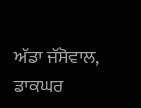ਅੱਡਾ ਜੱਸੋਵਾਲ,
ਡਾਕਘਰ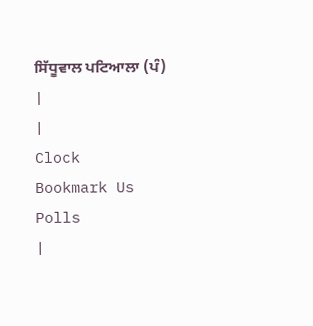ਸਿੱਧੂਵਾਲ ਪਟਿਆਲਾ (ਪੰ)
|
|
Clock
Bookmark Us
Polls
|